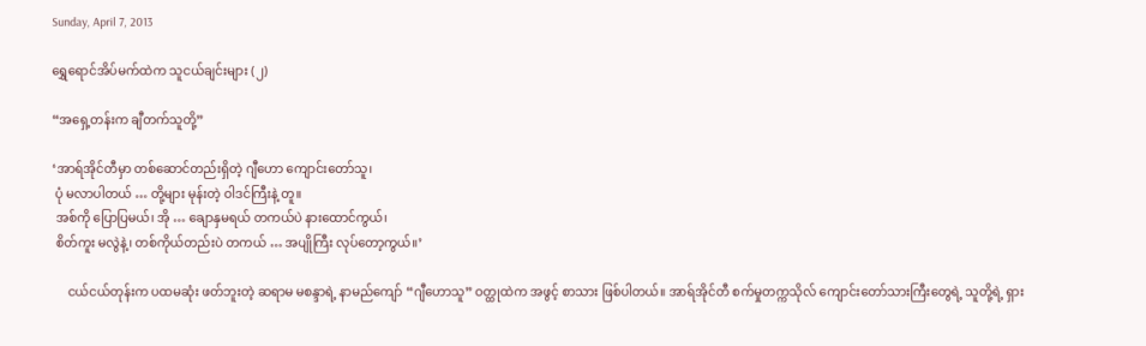Sunday, April 7, 2013

ရွှေရောင်အိပ်မက်ထဲက သူငယ်ချင်းများ (၂)

“အရှေ့တန်းက ချီတက်သူတို့”

‘အာရ်အိုင်တီမှာ တစ်ဆောင်တည်းရှိတဲ့ ဂျီဟော ကျောင်းတော်သူ၊
 ပုံ မလာပါတယ် … တို့များ မုန်းတဲ့ ဝါဒင်ကြီးနဲ့ တူ။
 အစ်ကို ပြောပြမယ်၊ အို … ချောနှမရယ် တကယ်ပဲ နားထောင်ကွယ်၊
 စိတ်ကူး မလွဲနဲ့၊ တစ်ကိုယ်တည်းပဲ တကယ် … အပျိုကြီး လုပ်တော့ကွယ်။’

     ငယ်ငယ်တုန်းက ပထမဆုံး ဖတ်ဘူးတဲ့ ဆရာမ မစန္ဒာရဲ့ နာမည်ကျော် “ဂျီဟောသူ” ဝတ္ထုထဲက အဖွင့် စာသား ဖြစ်ပါတယ်။ အာရ်အိုင်တီ စက်မှုတက္ကသိုလ် ကျောင်းတော်သားကြီးတွေရဲ့ သူတို့ရဲ့ ရှား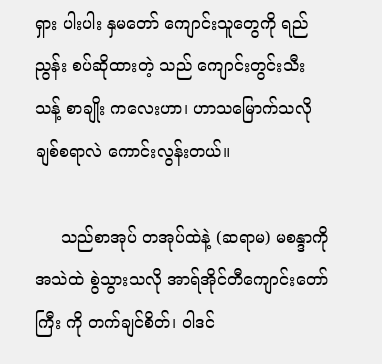ရှား ပါးပါး နှမတော် ကျောင်းသူတွေကို ရည်ညွန်း စပ်ဆိုထားတဲ့ သည် ကျောင်းတွင်းသီးသန့် စာချိုး ကလေးဟာ၊ ဟာသမြောက်သလို ချစ်စရာလဲ ကောင်းလွန်းတယ်။

     သည်စာအုပ် တအုပ်ထဲနဲ့ (ဆရာမ) မစန္ဒာကို အသဲထဲ စွဲသွားသလို အာရ်အိုင်တီကျောင်းတော်ကြီး ကို တက်ချင်စိတ်၊ ဝါဒင်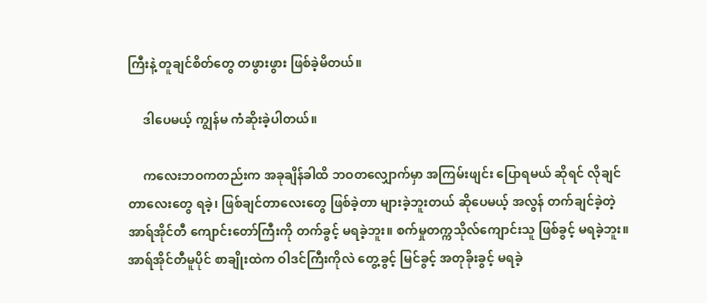ကြီးနဲ့ တူချင်စိတ်တွေ တဖွားဖွား ဖြစ်ခဲ့မိတယ်။

     ဒါပေမယ့် ကျွန်မ ကံဆိုးခဲ့ပါတယ်။

     ကလေးဘဝကတည်းက အခုချိန်ခါထိ ဘဝတလျှောက်မှာ အကြမ်းဖျင်း ပြောရမယ် ဆိုရင် လိုချင်တာလေးတွေ ရခဲ့၊ ဖြစ်ချင်တာလေးတွေ ဖြစ်ခဲ့တာ များခဲ့ဘူးတယ် ဆိုပေမယ့် အလွန် တက်ချင်ခဲ့တဲ့ အာရ်အိုင်တီ ကျောင်းတော်ကြီးကို တက်ခွင့် မရခဲ့ဘူး။ စက်မှုတက္ကသိုလ်ကျောင်းသူ ဖြစ်ခွင့် မရခဲ့ဘူး။ အာရ်အိုင်တီမူပိုင် စာချိုးထဲက ဝါဒင်ကြီးကိုလဲ တွေ့ခွင့် မြင်ခွင့် အတုခိုးခွင့် မရခဲ့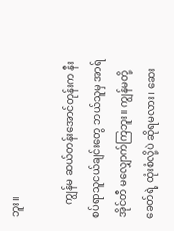ဘူး။

     ကျွန်မ ဆယ်တန်းအောင်တုန်းက နီးစပ်ရာသူငယ်ချင်းတွေ ဘယ်သူမှ အာရ်အိုင်တီ မလျှောက်ကြဘူး။ ကျွန်မတို့ ခေတ်ရဲ့ ထုံးစံလို့ပဲ ဆိုရမလား၊ ဆေး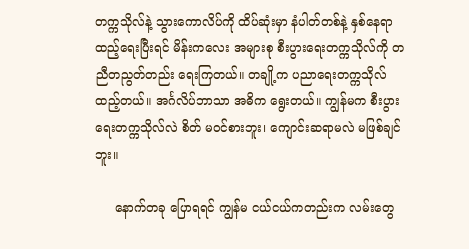တက္ကသိုလ်နဲ့ သွားကောလိပ်ကို ထိပ်ဆုံးမှာ နံပါတ်တစ်နဲ့ နှစ်နေရာ ထည့်ရေးပြီးရင် မိန်းကလေး အများစု စီးပွားရေးတက္ကသိုလ်ကို တညီတညွတ်တည်း ရေးကြတယ်။ တချို့က ပညာရေးတက္ကသိုလ် ထည့်တယ်။ အင်္ဂလိပ်ဘာသာ အဓိက ရွေးတယ်။ ကျွန်မက စီးပွားရေးတက္ကသိုလ်လဲ စိတ် မဝင်စားဘူး၊ ကျောင်းဆရာမလဲ မဖြစ်ချင်ဘူး။

     နောက်တခု ပြောရရင် ကျွန်မ ငယ်ငယ်ကတည်းက လမ်းတွေ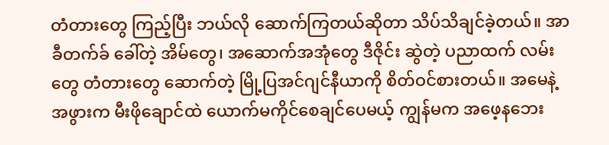တံတားတွေ ကြည့်ပြီး ဘယ်လို ဆောက်ကြတယ်ဆိုတာ သိပ်သိချင်ခဲ့တယ်။ အာခီတက်ခ် ခေါ်တဲ့ အိမ်တွေ၊ အဆောက်အအုံတွေ ဒီဇိုင်း ဆွဲတဲ့ ပညာထက် လမ်းတွေ တံတားတွေ ဆောက်တဲ့ မြို့ပြအင်ဂျင်နီယာကို စိတ်ဝင်စားတယ်။ အမေနဲ့ အဖွားက မီးဖိုချောင်ထဲ ယောက်မကိုင်စေချင်ပေမယ့် ကျွန်မက အဖေ့နဘေး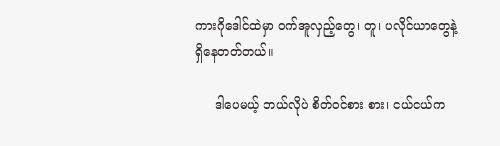ကားဂိုဒေါင်ထဲမှာ ဝက်အူလှည့်တွေ၊ တူ၊ ပလိုင်ယာတွေနဲ့ ရှိနေတတ်တယ်။

     ဒါပေမယ့် ဘယ်လိုပဲ စိတ်ဝင်စား စား၊ ငယ်ငယ်က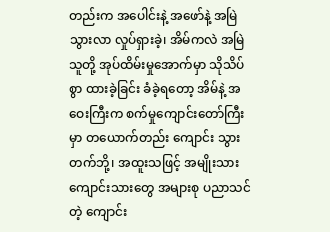တည်းက အပေါင်းနဲ့ အဖော်နဲ့ အမြဲ သွားလာ လှုပ်ရှားခဲ့၊ အိမ်ကလဲ အမြဲ သူတို့ အုပ်ထိမ်းမှုအောက်မှာ သိုသိပ်စွာ ထားခဲ့ခြင်း ခံခဲ့ရတော့ အိမ်နဲ့ အဝေးကြီးက စက်မှုကျောင်းတော်ကြီးမှာ တယောက်တည်း ကျောင်း သွား တက်ဘို့၊ အထူးသဖြင့် အမျိုးသား ကျောင်းသားတွေ အများစု ပညာသင်တဲ့ ကျောင်း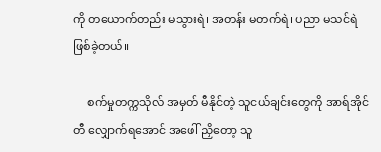ကို တယောက်တည်း မသွားရဲ၊ အတန်း မတက်ရဲ၊ ပညာ မသင်ရဲ ဖြစ်ခဲ့တယ်။

     စက်မှုတက္ကသိုလ် အမှတ် မီနိုင်တဲ့ သူငယ်ချင်းတွေကို အာရ်အိုင်တီ လျှောက်ရအောင် အဖေါ် ညှိတော့ သူ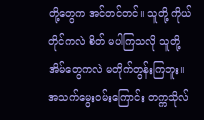တို့တွေက အင်တင်တင်။ သူတို့ ကိုယ်တိုင်ကလဲ စိတ် မပါကြသလို သူတို့ အိမ်တွေကလဲ မတိုက်တွန်းကြဘူး။ အသက်မွေးဝမ်းကြောင်း တက္ကသိုလ်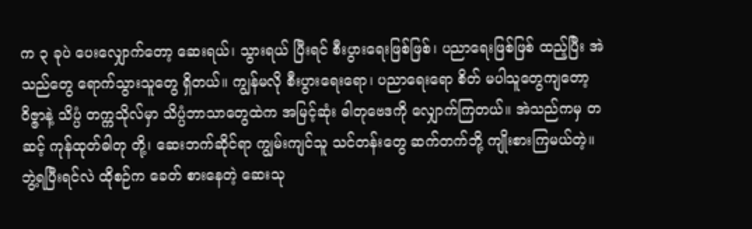က ၃ ခုပဲ ပေးလျှောက်တော့ ဆေးရယ်၊ သွားရယ် ပြီးရင် စီးပွားရေးဖြစ်ဖြစ်၊ ပညာရေးဖြစ်ဖြစ် ထည့်ပြီး အဲသည်တွေ ရောက်သွားသူတွေ ရှိတယ်။ ကျွန်မလို စီးပွားရေးရော၊ ပညာရေးရော စိတ် မပါသူတွေကျတော့ ဝိဇ္ဇာနဲ့ သိပ္ပံ တက္ကသိုလ်မှာ သိပ္ပံဘာသာတွေထဲက အမြင့်ဆုံး ဓါတုဗေဒကို လျှောက်ကြတယ်။ အဲသည်ကမှ တဆင့် ကုန်ထုတ်ဓါတု တို့၊ ဆေးဘက်ဆိုင်ရာ ကျွမ်းကျင်သူ သင်တန်းတွေ ဆက်တက်ဘို့ ကျိုးစားကြမယ်တဲ့။ ဘွဲ့ရပြီးရင်လဲ ထိုစဉ်က ခေတ် စားနေတဲ့ ဆေးသု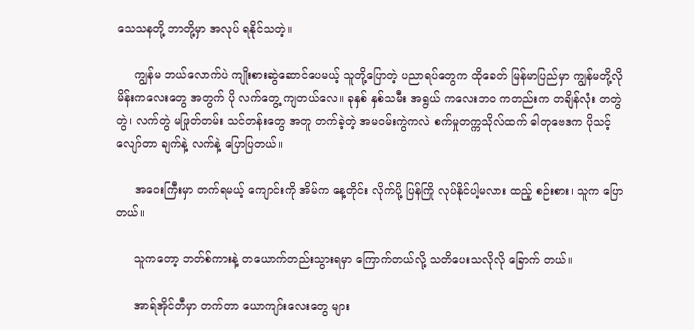သေသနတို့ ဘာတို့မှာ အလုပ် ရနိုင်သတဲ့။

     ကျွန်မ ဘယ်လောက်ပဲ ကျိုးစားဆွဲဆောင်ပေမယ့် သူတို့ပြောတဲ့ ပညာရပ်တွေက ထိုခေတ် မြန်မာပြည်မှာ ကျွန်မတို့လို မိန်းကလေးတွေ အတွက် ပို လက်တွေ့ ကျတယ်လေ။ ခုနှစ် နှစ်သမီး အရွယ် ကလေးဘဝ ကတည်းက တချိန်လုံး တတွဲတွဲ၊ လက်တွဲ မဖြုတ်တမ်း သင်တန်းတွေ အတူ တက်ခဲ့တဲ့ အမဝမ်းကွဲကလဲ စက်မှုတက္ကသိုလ်ထက် ဓါတုဗေဒက ပိုသင့်လျော်တာ ချက်နဲ့ လက်နဲ့ ပြောပြတယ်။

     အဝေးကြီးမှာ တက်ရမယ့် ကျောင်းကို အိမ်က နေ့တိုင်း လိုက်ပို့ ပြန်ကြို လုပ်နိုင်ပါ့မလား ထည့် စဉ်းစား၊ သူက ပြောတယ်။

     သူကတော့ ဘတ်စ်ကားနဲ့ တယောက်တည်းသွားရမှာ ကြောက်တယ်လို့ သတိပေးသလိုလို ခြောက် တယ်။

     အာရ်အိုင်တီမှာ တက်တာ ယောကျာ်းလေးတွေ များ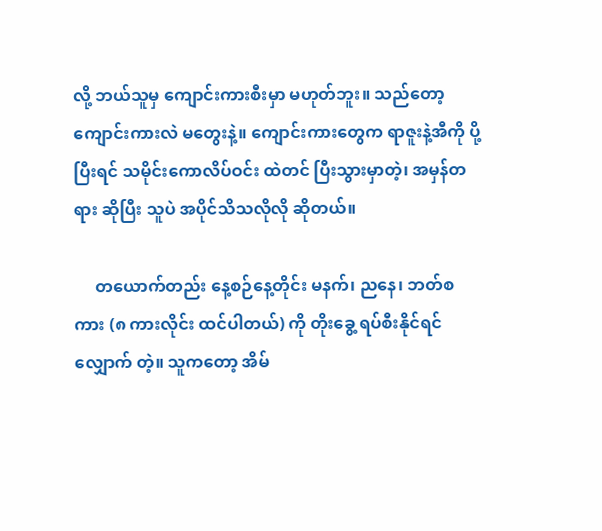လို့ ဘယ်သူမှ ကျောင်းကားစီးမှာ မဟုတ်ဘူး။ သည်တော့ ကျောင်းကားလဲ မတွေးနဲ့။ ကျောင်းကားတွေက ရာဇူးနဲ့အီကို ပို့ပြီးရင် သမိုင်းကောလိပ်ဝင်း ထဲတင် ပြီးသွားမှာတဲ့၊ အမှန်တရား ဆိုပြီး သူပဲ အပိုင်သိသလိုလို ဆိုတယ်။

     တယောက်တည်း နေ့စဉ်နေ့တိုင်း မနက်၊ ညနေ၊ ဘတ်စကား (၈ ကားလိုင်း ထင်ပါတယ်) ကို တိုးခွေ့ ရပ်စီးနိုင်ရင် လျှောက် တဲ့။ သူကတော့ အိမ်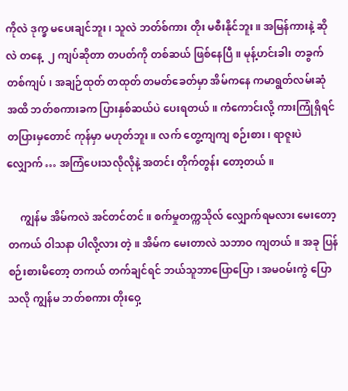ကိုလဲ ဒုက္ခ မပေးချင်ဘူး၊ သူလဲ ဘတ်စ်ကား တိုး မစီးနိုင်ဘူး။ အမြန်ကားနဲ့ ဆိုလဲ တနေ့  ၂ ကျပ်ဆိုတာ တပတ်ကို တစ်ဆယ် ဖြစ်နေပြီ။ မုန့်ဟင်းခါး တခွက် တစ်ကျပ်၊ အချဉ်ထုတ် တထုတ် တမတ်ခေတ်မှာ အိမ်ကနေ ကမာရွတ်လမ်းဆုံ အထိ ဘတ်စကားခက ပြားနှစ်ဆယ်ပဲ ပေးရတယ်။ ကံကောင်းလို့ ကားကြုံရှိရင် တပြားမှတောင် ကုန်မှာ မဟုတ်ဘူး။ လက် တွေ့ကျကျ စဉ်းစား၊ ရာဇူးပဲ လျှောက် … အကြံပေးသလိုလိုနဲ့ အတင်း တိုက်တွန်း တော့တယ်။

     ကျွန်မ အိမ်ကလဲ အင်တင်တင်။ စက်မှုတက္ကသိုလ် လျှောက်ရမလား မေးတော့ တကယ် ဝါသနာ ပါလို့လား တဲ့။ အိမ်က မေးတာလဲ သဘာဝ ကျတယ်။ အခု ပြန် စဉ်းစားမိတော့ တကယ် တက်ချင်ရင် ဘယ်သူဘာပြောပြော၊ အမဝမ်းကွဲ ပြောသလို ကျွန်မ ဘတ်စကား တိုးဝှေ့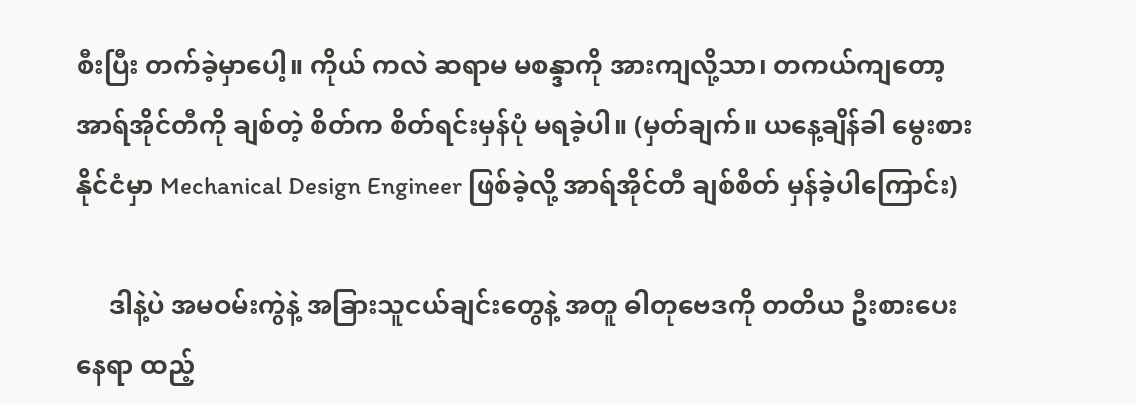စီးပြီး တက်ခဲ့မှာပေါ့။ ကိုယ် ကလဲ ဆရာမ မစန္ဒာကို အားကျလို့သာ၊ တကယ်ကျတော့ အာရ်အိုင်တီကို ချစ်တဲ့ စိတ်က စိတ်ရင်းမှန်ပုံ မရခဲ့ပါ။ (မှတ်ချက်။ ယနေ့ချိန်ခါ မွေးစားနိုင်ငံမှာ Mechanical Design Engineer ဖြစ်ခဲ့လို့ အာရ်အိုင်တီ ချစ်စိတ် မှန်ခဲ့ပါကြောင်း)

     ဒါနဲ့ပဲ အမဝမ်းကွဲနဲ့ အခြားသူငယ်ချင်းတွေနဲ့ အတူ ဓါတုဗေဒကို တတိယ ဦးစားပေး နေရာ ထည့်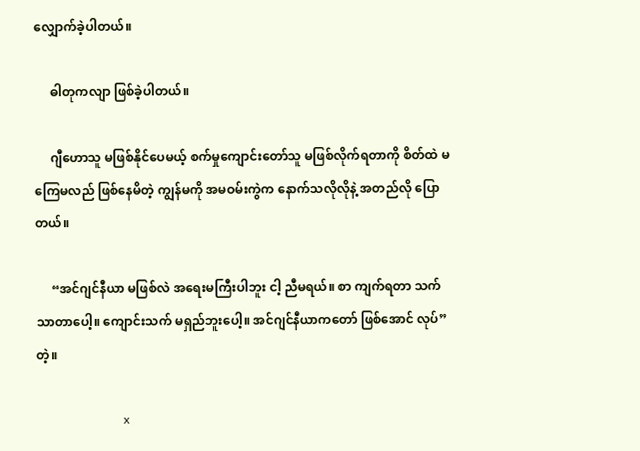လျှောက်ခဲ့ပါတယ်။

     ဓါတုကလျာ ဖြစ်ခဲ့ပါတယ်။

     ဂျီဟောသူ မဖြစ်နိုင်ပေမယ့် စက်မှုကျောင်းတော်သူ မဖြစ်လိုက်ရတာကို စိတ်ထဲ မကြေမလည် ဖြစ်နေမိတဲ့ ကျွန်မကို အမဝမ်းကွဲက နောက်သလိုလိုနဲ့ အတည်လို ပြောတယ်။

     “အင်ဂျင်နီယာ မဖြစ်လဲ အရေးမကြီးပါဘူး ငါ့ ညီမရယ်။ စာ ကျက်ရတာ သက်သာတာပေါ့။ ကျောင်းသက် မရှည်ဘူးပေါ့။ အင်ဂျင်နီယာကတော် ဖြစ်အောင် လုပ်” တဲ့။

                             x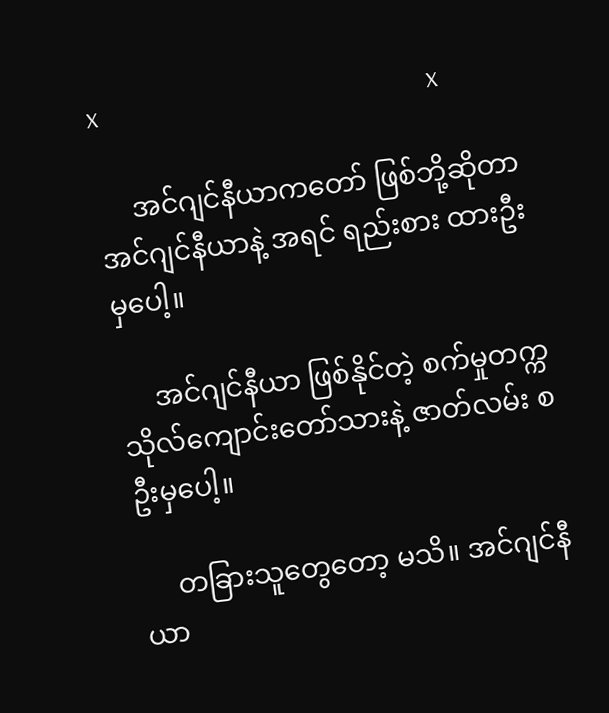x                                                       x

     အင်ဂျင်နီယာကတော် ဖြစ်ဘို့ဆိုတာ အင်ဂျင်နီယာနဲ့ အရင် ရည်းစား ထားဦးမှပေါ့။

     အင်ဂျင်နီယာ ဖြစ်နိုင်တဲ့ စက်မှုတက္ကသိုလ်ကျောင်းတော်သားနဲ့ ဇာတ်လမ်း စ ဦးမှပေါ့။

     တခြားသူတွေတော့ မသိ။ အင်ဂျင်နီယာ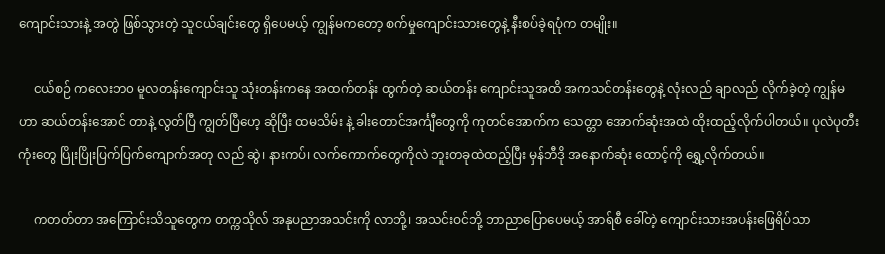ကျောင်းသားနဲ့ အတွဲ ဖြစ်သွားတဲ့ သူငယ်ချင်းတွေ ရှိပေမယ့် ကျွန်မကတော့ စက်မှုကျောင်းသားတွေနဲ့ နီးစပ်ခဲ့ရပုံက တမျိုး။

     ငယ်စဉ် ကလေးဘ၀ မူလတန်းကျောင်းသူ သုံးတန်းကနေ အထက်တန်း ထွက်တဲ့ ဆယ်တန်း ကျောင်းသူအထိ အကသင်တန်းတွေနဲ့ လုံးလည် ချာလည် လိုက်ခဲ့တဲ့ ကျွန်မဟာ ဆယ်တန်းအောင် တာနဲ့ လွတ်ပြီ ကျွတ်ပြီဟေ့ ဆိုပြီး ထမသိမ်း နဲ့ ခါးတောင်အင်္ကျီတွေကို ကုတင်အောက်က သေတ္တာ အောက်ဆုံးအထဲ ထိုးထည့်လိုက်ပါတယ်။ ပုလဲပုတီးကုံးတွေ ပြိုးပြိုးပြက်ပြက်ကျောက်အတု လည် ဆွဲ၊ နားကပ်၊ လက်ကောက်တွေကိုလဲ ဘူးတခုထဲထည့်ပြီး မှန်ဘီဒို အနောက်ဆုံး ထောင့်ကို ရွှေ့လိုက်တယ်။

     ကတတ်တာ အကြောင်းသိသူတွေက တက္ကသိုလ် အနုပညာအသင်းကို လာဘို့၊ အသင်းဝင်ဘို့ ဘာညာပြောပေမယ့် အာရ်စီ ခေါ်တဲ့ ကျောင်းသားအပန်းဖြေရိပ်သာ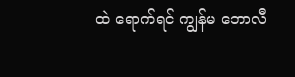ထဲ ရောက်ရင် ကျွန်မ ဘောလီ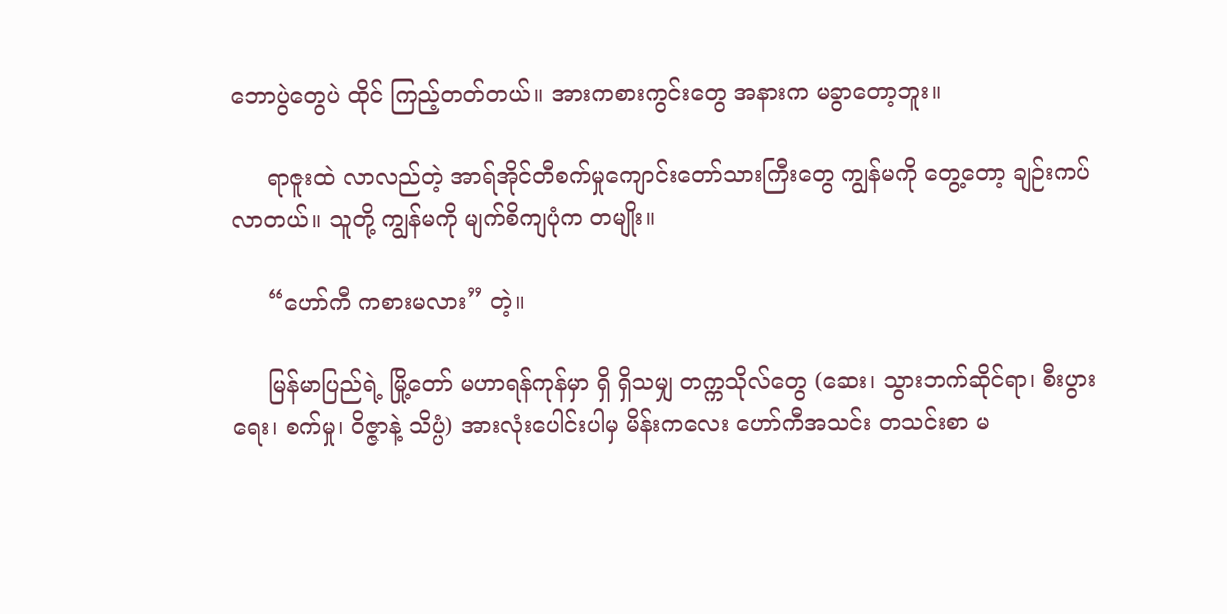ဘောပွဲတွေပဲ ထိုင် ကြည့်တတ်တယ်။ အားကစားကွင်းတွေ အနားက မခွာတော့ဘူး။

     ရာဇူးထဲ လာလည်တဲ့ အာရ်အိုင်တီစက်မှုကျောင်းတော်သားကြီးတွေ ကျွန်မကို တွေ့တော့ ချဉ်းကပ် လာတယ်။ သူတို့ ကျွန်မကို မျက်စိကျပုံက တမျိုး။

     “ဟော်ကီ ကစားမလား” တဲ့။

     မြန်မာပြည်ရဲ့ မြို့တော် မဟာရန်ကုန်မှာ ရှိ ရှိသမျှ တက္ကသိုလ်တွေ (ဆေး၊ သွားဘက်ဆိုင်ရာ၊ စီးပွား ရေး၊ စက်မှု၊ ဝိဇ္ဇာနဲ့ သိပ္ပံ) အားလုံးပေါင်းပါမှ မိန်းကလေး ဟော်ကီအသင်း တသင်းစာ မ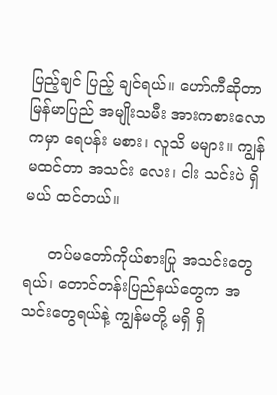ပြည့်ချင် ပြည့် ချင်ရယ်။ ဟော်ကီဆိုတာ မြန်မာပြည် အမျိုးသမီး အားကစားလောကမှာ ရေပန်း မစား၊ လူသိ မများ။ ကျွန်မထင်တာ အသင်း လေး၊ ငါး သင်းပဲ ရှိမယ် ထင်တယ်။

     တပ်မတော်ကိုယ်စားပြု အသင်းတွေရယ်၊ တောင်တန်းပြည်နယ်တွေက အသင်းတွေရယ်နဲ့ ကျွန်မတို့ မရှိ ရှိ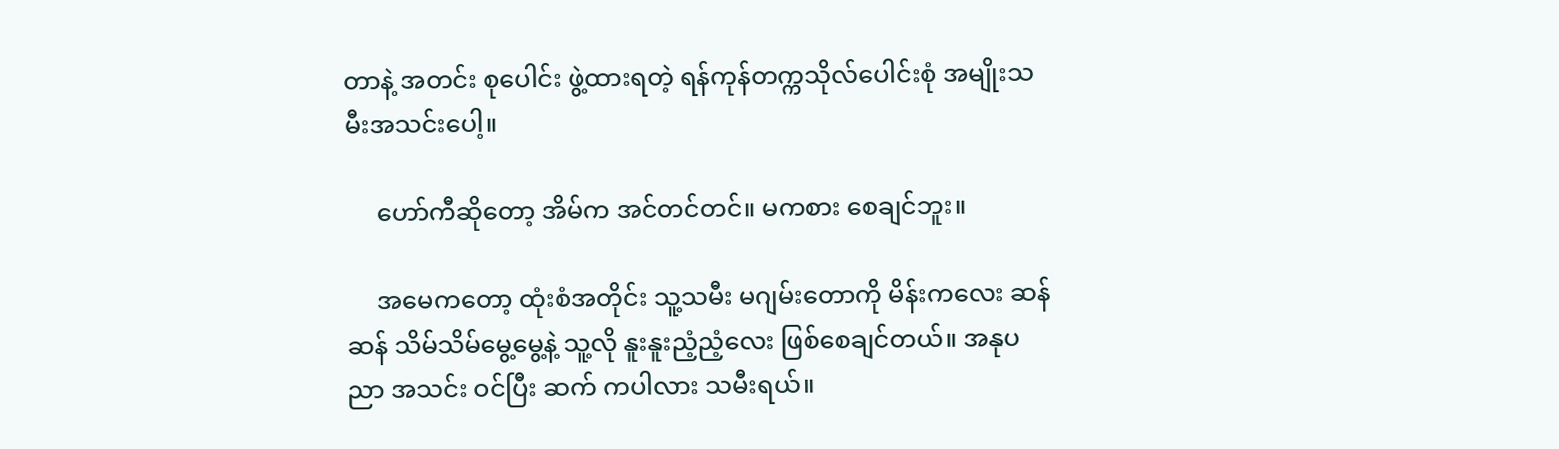တာနဲ့ အတင်း စုပေါင်း ဖွဲ့ထားရတဲ့ ရန်ကုန်တက္ကသိုလ်ပေါင်းစုံ အမျိုးသမီးအသင်းပေါ့။

     ဟော်ကီဆိုတော့ အိမ်က အင်တင်တင်။ မကစား စေချင်ဘူး။

     အမေကတော့ ထုံးစံအတိုင်း သူ့သမီး မဂျမ်းတောကို မိန်းကလေး ဆန်ဆန် သိမ်သိမ်မွေ့မွေ့နဲ့ သူ့လို နူးနူးညံ့ညံ့လေး ဖြစ်စေချင်တယ်။ အနုပညာ အသင်း ဝင်ပြီး ဆက် ကပါလား သမီးရယ်။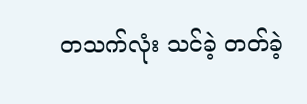တသက်လုံး သင်ခဲ့ တတ်ခဲ့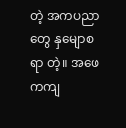တဲ့ အကပညာတွေ နှမျောစရာ တဲ့။ အဖေကကျ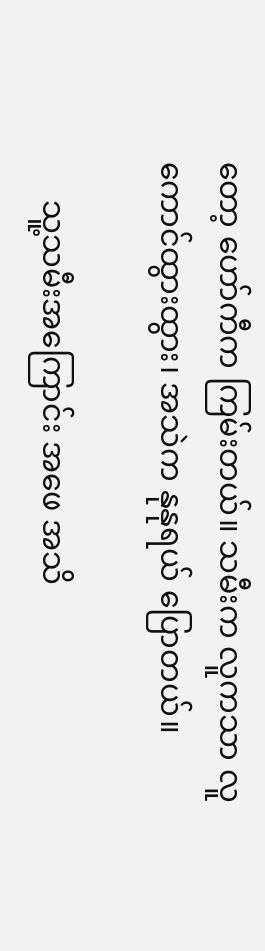တော့ ဟော်ကီက ကြမ်းတယ်။ သမီးက လူကသာ လူကောင်ထွားထွား၊ အသဲက နုနုရယ် ပြောတယ်။

     သူ့သမီးအကြောင်း အဖေ အသိ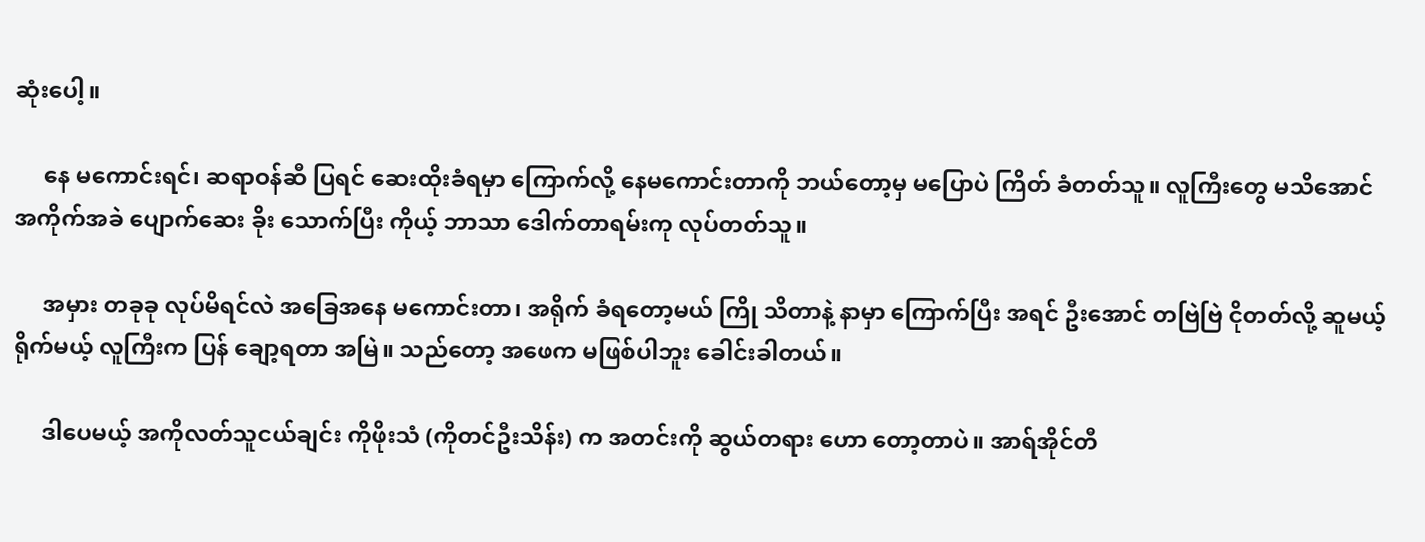ဆုံးပေါ့။

     နေ မကောင်းရင်၊ ဆရာဝန်ဆီ ပြရင် ဆေးထိုးခံရမှာ ကြောက်လို့ နေမကောင်းတာကို ဘယ်တော့မှ မပြောပဲ ကြိတ် ခံတတ်သူ။ လူကြီးတွေ မသိအောင် အကိုက်အခဲ ပျောက်ဆေး ခိုး သောက်ပြီး ကိုယ့် ဘာသာ ဒေါက်တာရမ်းကု လုပ်တတ်သူ။

     အမှား တခုခု လုပ်မိရင်လဲ အခြေအနေ မကောင်းတာ၊ အရိုက် ခံရတော့မယ် ကြို သိတာနဲ့ နာမှာ ကြောက်ပြီး အရင် ဦးအောင် တဗြဲဗြဲ ငိုတတ်လို့ ဆူမယ့် ရိုက်မယ့် လူကြီးက ပြန် ချော့ရတာ အမြဲ။ သည်တော့ အဖေက မဖြစ်ပါဘူး ခေါင်းခါတယ်။

     ဒါပေမယ့် အကိုလတ်သူငယ်ချင်း ကိုဖိုးသံ (ကိုတင်ဦးသိန်း) က အတင်းကို ဆွယ်တရား ဟော တော့တာပဲ။ အာရ်အိုင်တီ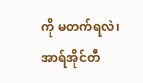ကို မတက်ရလဲ၊ အာရ်အိုင်တီ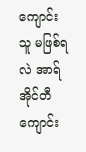ကျောင်းသူ မဖြစ်ရလဲ အာရ်အိုင်တီကျောင်း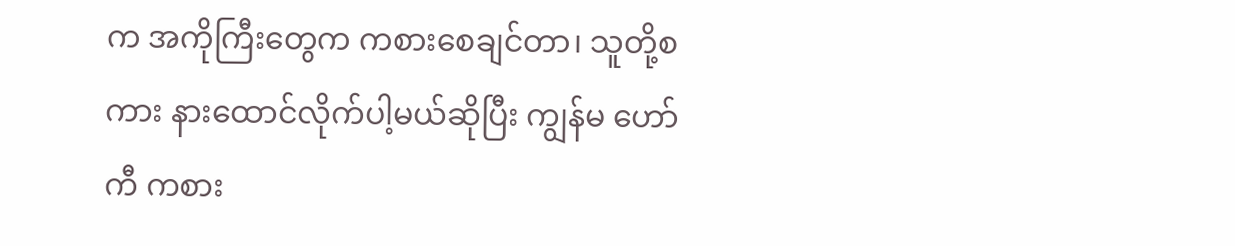က အကိုကြီးတွေက ကစားစေချင်တာ၊ သူတို့စကား နားထောင်လိုက်ပါ့မယ်ဆိုပြီး ကျွန်မ ဟော်ကီ ကစား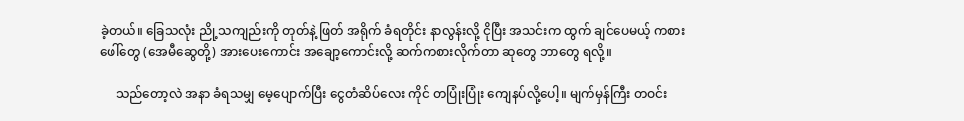ခဲ့တယ်။ ခြေသလုံး ညို့သကျည်းကို တုတ်နဲ့ ဖြတ် အရိုက် ခံရတိုင်း နာလွန်းလို့ ငိုပြီး အသင်းက ထွက် ချင်ပေမယ့် ကစားဖေါ်တွေ (အေမီဆွေတို့) အားပေးကောင်း အချော့ကောင်းလို့ ဆက်ကစားလိုက်တာ ဆုတွေ ဘာတွေ ရလို့။

     သည်တော့လဲ အနာ ခံရသမျှ မေ့ပျောက်ပြီး ငွေတံဆိပ်လေး ကိုင် တပြုံးပြုံး ကျေနပ်လို့ပေါ့။ မျက်မှန်ကြီး တဝင်း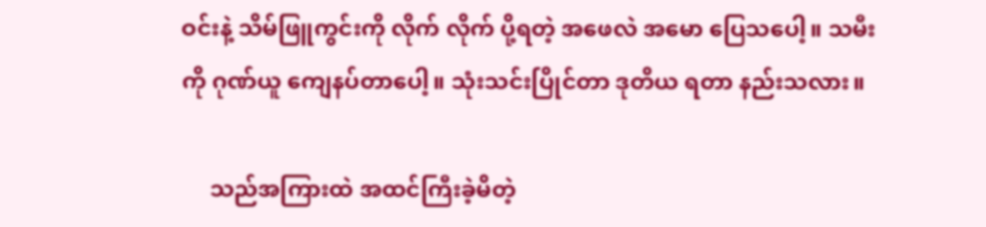ဝင်းနဲ့ သိမ်ဖြူကွင်းကို လိုက် လိုက် ပို့ရတဲ့ အဖေလဲ အမော ပြေသပေါ့။ သမီးကို ဂုဏ်ယူ ကျေနပ်တာပေါ့။ သုံးသင်းပြိုင်တာ ဒုတိယ ရတာ နည်းသလား။

     သည်အကြားထဲ အထင်ကြီးခဲ့မိတဲ့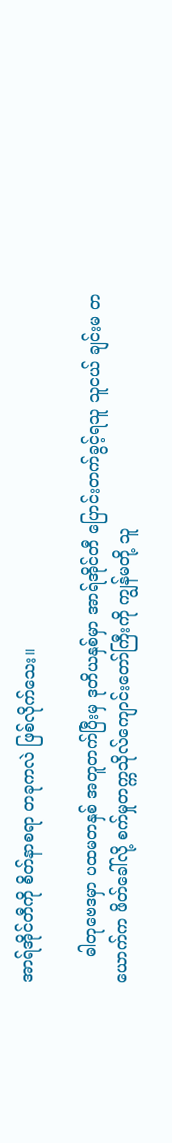အာရ်အိုင်တီကို စိတ်နာစရာ တခုကလဲ ဖြစ်လိုက်သေး။

     ဓါတုဗေဒမှာ ပထမတနှစ် အတူတက်ပြီးမှ ဒုတိယနှစ်မှာ အာရ်အိုင်တီ ပြောင်းတက်ခွင့်ရသူ သူငယ် ချင်းမ တယောက်က ဖိတ်ခေါ်လို့ စက်မှုတက္ကသိုလ်ကျောင်းတော်ကြီးကို ကျွန်မတို့ သူ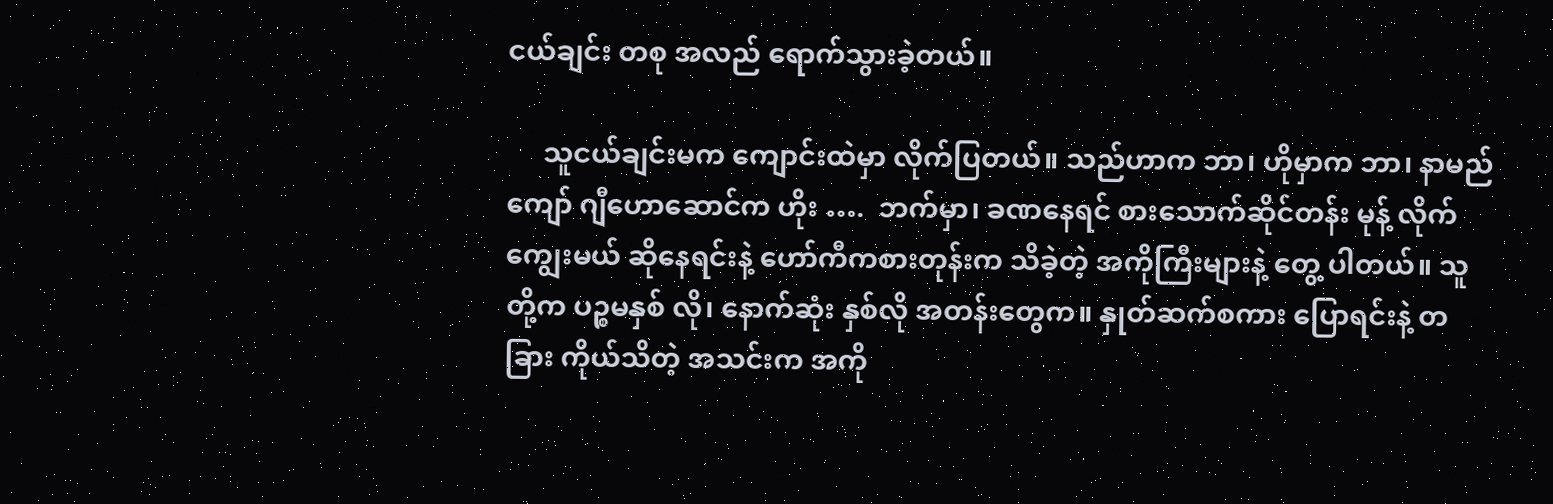ငယ်ချင်း တစု အလည် ရောက်သွားခဲ့တယ်။

     သူငယ်ချင်းမက ကျောင်းထဲမှာ လိုက်ပြတယ်။ သည်ဟာက ဘာ၊ ဟိုမှာက ဘာ၊ နာမည်ကျော် ဂျီဟောဆောင်က ဟိုး ….  ဘက်မှာ၊ ခဏနေရင် စားသောက်ဆိုင်တန်း မုန့် လိုက်ကျွေးမယ် ဆိုနေရင်းနဲ့ ဟော်ကီကစားတုန်းက သိခဲ့တဲ့ အကိုကြီးများနဲ့ တွေ့ ပါတယ်။ သူတို့က ပဉ္စမနှစ် လို၊ နောက်ဆုံး နှစ်လို အတန်းတွေက။ နှုတ်ဆက်စကား ပြောရင်းနဲ့ တခြား ကိုယ်သိတဲ့ အသင်းက အကို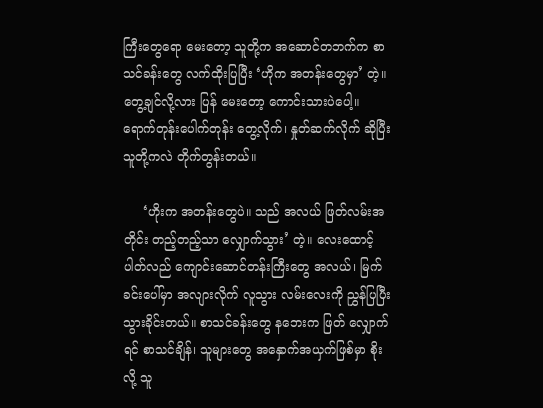ကြီးတွေရော မေးတော့ သူတို့က အဆောင်တဘက်က စာသင်ခန်းတွေ လက်ထိုးပြပြီး ‘ဟိုက အတန်းတွေမှာ’ တဲ့။ တွေ့ချင်လို့လား ပြန် မေးတော့ ကောင်းသားပဲပေါ့။ ရောက်တုန်းပေါက်တုန်း တွေ့လိုက်၊ နှုတ်ဆက်လိုက် ဆိုပြီး သူတို့ကလဲ တိုက်တွန်းတယ်။

     ‘ဟိုးက အတန်းတွေပဲ။ သည် အလယ် ဖြတ်လမ်းအတိုင်း တည့်တည့်သာ လျှောက်သွား’ တဲ့။ လေးထောင့်ပါတ်လည် ကျောင်းဆောင်တန်းကြီးတွေ အလယ်၊ မြက်ခင်းပေါ်မှာ အလျားလိုက် လူသွား လမ်းလေးကို ညွှန်ပြပြီး သွားခိုင်းတယ်။ စာသင်ခန်းတွေ နဘေးက ဖြတ် လျှောက်ရင် စာသင်ချိန်၊ သူများတွေ အနှောက်အယှက်ဖြစ်မှာ စိုးလို့ သူ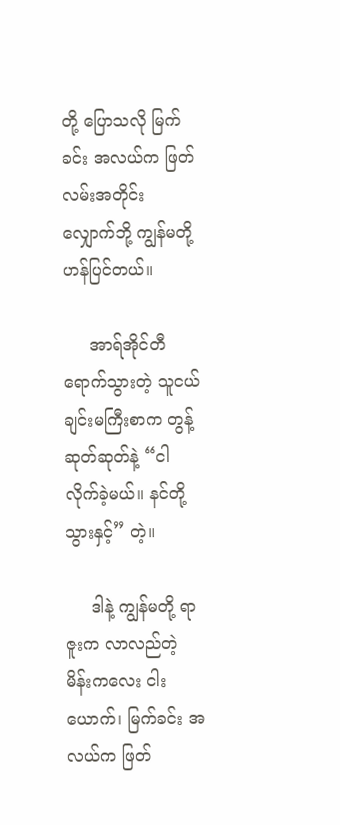တို့ ပြောသလို မြက်ခင်း အလယ်က ဖြတ်လမ်းအတိုင်း လျှောက်ဘို့ ကျွန်မတို့ ဟန်ပြင်တယ်။

     အာရ်အိုင်တီရောက်သွားတဲ့ သူငယ်ချင်းမကြီးစာက တွန့်ဆုတ်ဆုတ်နဲ့ “ငါ လိုက်ခဲ့မယ်။ နင်တို့ သွားနှင့်” တဲ့။

     ဒါနဲ့ ကျွန်မတို့ ရာဇူးက လာလည်တဲ့ မိန်းကလေး ငါးယောက်၊ မြက်ခင်း အလယ်က ဖြတ်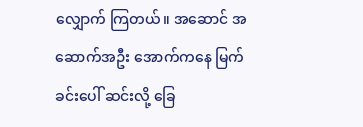လျှောက် ကြတယ်။ အဆောင် အဆောက်အဦး အောက်ကနေ မြက်ခင်းပေါ် ဆင်းလို့ ခြေ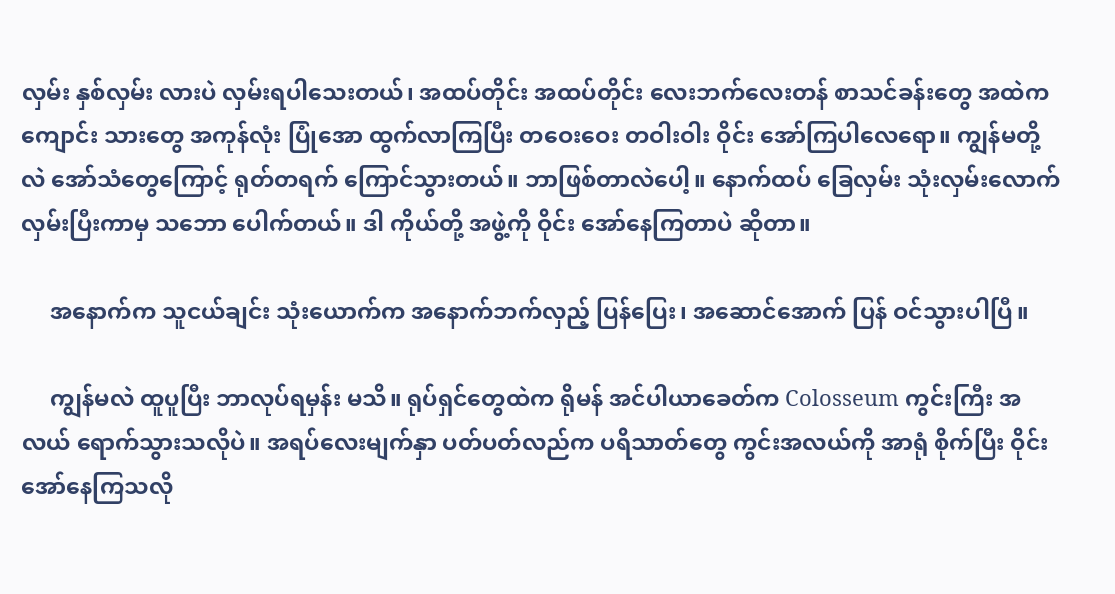လှမ်း နှစ်လှမ်း လားပဲ လှမ်းရပါသေးတယ်၊ အထပ်တိုင်း အထပ်တိုင်း လေးဘက်လေးတန် စာသင်ခန်းတွေ အထဲက ကျောင်း သားတွေ အကုန်လုံး ပြုံအော ထွက်လာကြပြီး တဝေးဝေး တဝါးဝါး ဝိုင်း အော်ကြပါလေရော။ ကျွန်မတို့လဲ အော်သံတွေကြောင့် ရုတ်တရက် ကြောင်သွားတယ်။ ဘာဖြစ်တာလဲပေါ့။ နောက်ထပ် ခြေလှမ်း သုံးလှမ်းလောက် လှမ်းပြီးကာမှ သဘော ပေါက်တယ်။ ဒါ ကိုယ်တို့ အဖွဲ့ကို ဝိုင်း အော်နေကြတာပဲ ဆိုတာ။

     အနောက်က သူငယ်ချင်း သုံးယောက်က အနောက်ဘက်လှည့် ပြန်ပြေး၊ အဆောင်အောက် ပြန် ဝင်သွားပါပြီ။

     ကျွန်မလဲ ထူပူပြီး ဘာလုပ်ရမှန်း မသိ။ ရုပ်ရှင်တွေထဲက ရိုမန် အင်ပါယာခေတ်က Colosseum ကွင်းကြီး အလယ် ရောက်သွားသလိုပဲ။ အရပ်လေးမျက်နှာ ပတ်ပတ်လည်က ပရိသာတ်တွေ ကွင်းအလယ်ကို အာရုံ စိုက်ပြီး ဝိုင်း အော်နေကြသလို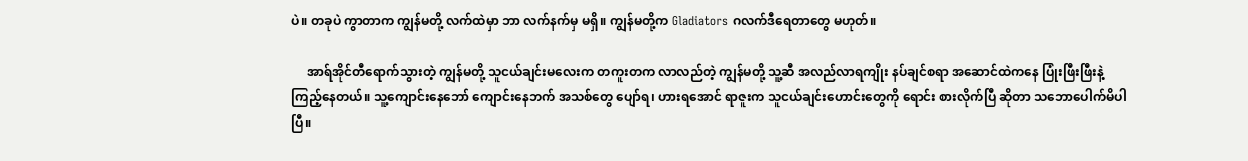ပဲ။ တခုပဲ ကွာတာက ကျွန်မတို့ လက်ထဲမှာ ဘာ လက်နက်မှ မရှိ။ ကျွန်မတို့က Gladiators ဂလက်ဒီရေတာတွေ မဟုတ်။

     အာရ်အိုင်တီရောက်သွားတဲ့ ကျွန်မတို့ သူငယ်ချင်းမလေးက တကူးတက လာလည်တဲ့ ကျွန်မတို့ သူ့ဆီ အလည်လာရကျိုး နပ်ချင်စရာ အဆောင်ထဲကနေ ပြုံးဖြီးဖြီးနဲ့ ကြည့်နေတယ်။ သူ့ကျောင်းနေဘော် ကျောင်းနေဘက် အသစ်တွေ ပျော်ရ၊ ဟားရအောင် ရာဇူးက သူငယ်ချင်းဟောင်းတွေကို ရောင်း စားလိုက်ပြီ ဆိုတာ သဘောပေါက်မိပါပြီ။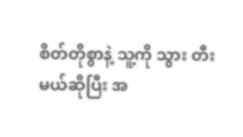စိတ်တိုစွာနဲ့ သူ့ကို သွား တီးမယ်ဆိုပြီး အ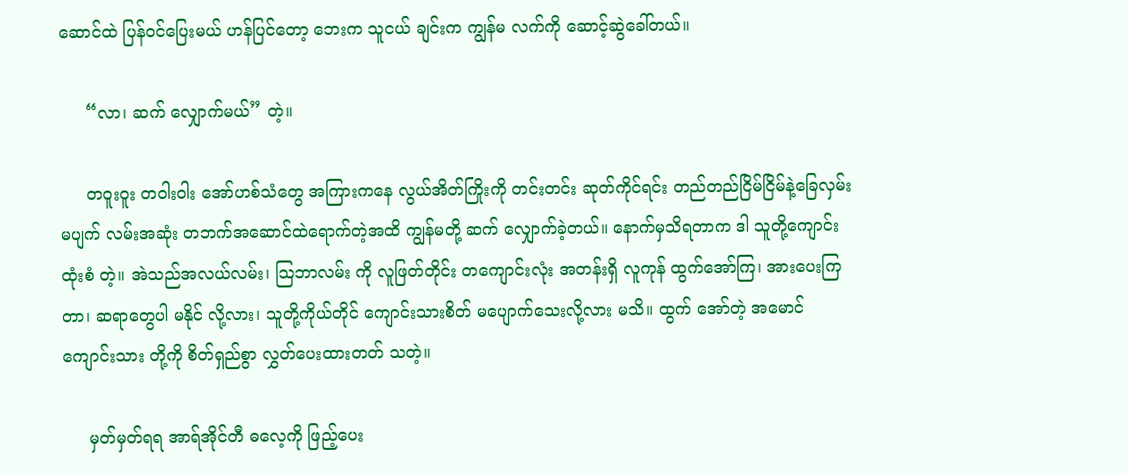ဆောင်ထဲ ပြန်ဝင်ပြေးမယ် ဟန်ပြင်တော့ ဘေးက သူငယ် ချင်းက ကျွန်မ လက်ကို ဆောင့်ဆွဲခေါ်တယ်။

     “လာ၊ ဆက် လျှောက်မယ်” တဲ့။

     တဝူးဝူး တဝါးဝါး အော်ဟစ်သံတွေ အကြားကနေ လွယ်အိတ်ကြိုးကို တင်းတင်း ဆုတ်ကိုင်ရင်း တည်တည်ငြိမ်ငြိမ်နဲ့ခြေလှမ်းမပျက် လမ်းအဆုံး တဘက်အဆောင်ထဲရောက်တဲ့အထိ ကျွန်မတို့ ဆက် လျှောက်ခဲ့တယ်။ နောက်မှသိရတာက ဒါ သူတို့ကျောင်းထုံးစံ တဲ့။ အဲသည်အလယ်လမ်း၊ သြဘာလမ်း ကို လူဖြတ်တိုင်း တကျောင်းလုံး အတန်းရှိ လူကုန် ထွက်အော်ကြ၊ အားပေးကြတာ၊ ဆရာတွေပါ မနိုင် လို့လား၊ သူတို့ကိုယ်တိုင် ကျောင်းသားစိတ် မပျောက်သေးလို့လား မသိ။ ထွက် အော်တဲ့ အမောင် ကျောင်းသား တို့ကို စိတ်ရှည်စွာ လွှတ်ပေးထားတတ် သတဲ့။

     မှတ်မှတ်ရရ အာရ်အိုင်တီ ဓလေ့ကို ဖြည့်ပေး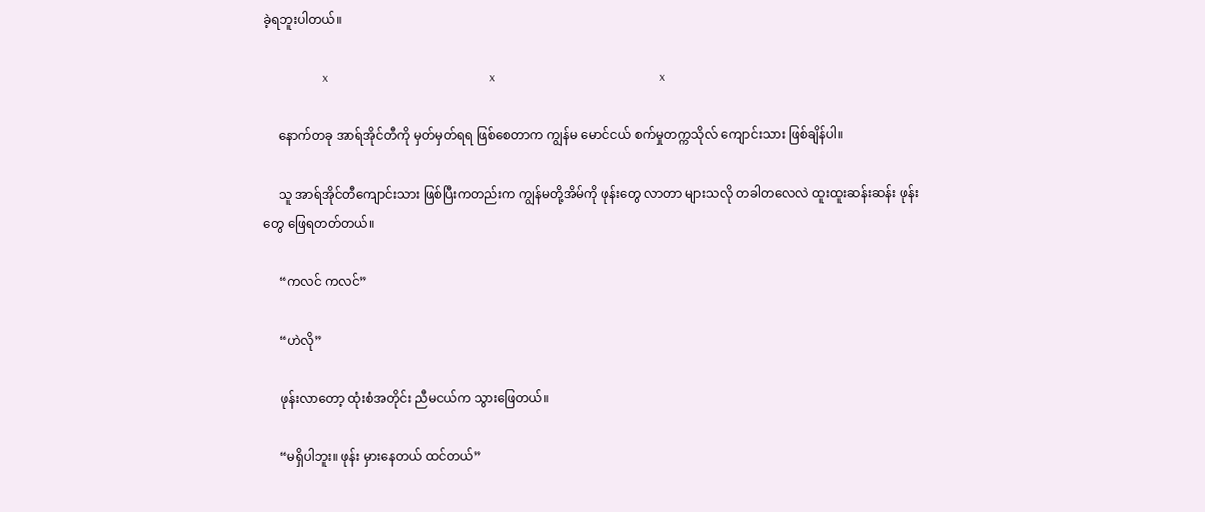ခဲ့ရဘူးပါတယ်။

                    x                                                      x                                                       x

     နောက်တခု အာရ်အိုင်တီကို မှတ်မှတ်ရရ ဖြစ်စေတာက ကျွန်မ မောင်ငယ် စက်မှုတက္ကသိုလ် ကျောင်းသား ဖြစ်ချိန်ပါ။

     သူ အာရ်အိုင်တီကျောင်းသား ဖြစ်ပြီးကတည်းက ကျွန်မတို့အိမ်ကို ဖုန်းတွေ လာတာ များသလို တခါတလေလဲ ထူးထူးဆန်းဆန်း ဖုန်းတွေ ဖြေရတတ်တယ်။

     “ကလင် ကလင်”

     “ဟဲလို”

     ဖုန်းလာတော့ ထုံးစံအတိုင်း ညီမငယ်က သွားဖြေတယ်။

     “မရှိပါဘူး။ ဖုန်း မှားနေတယ် ထင်တယ်”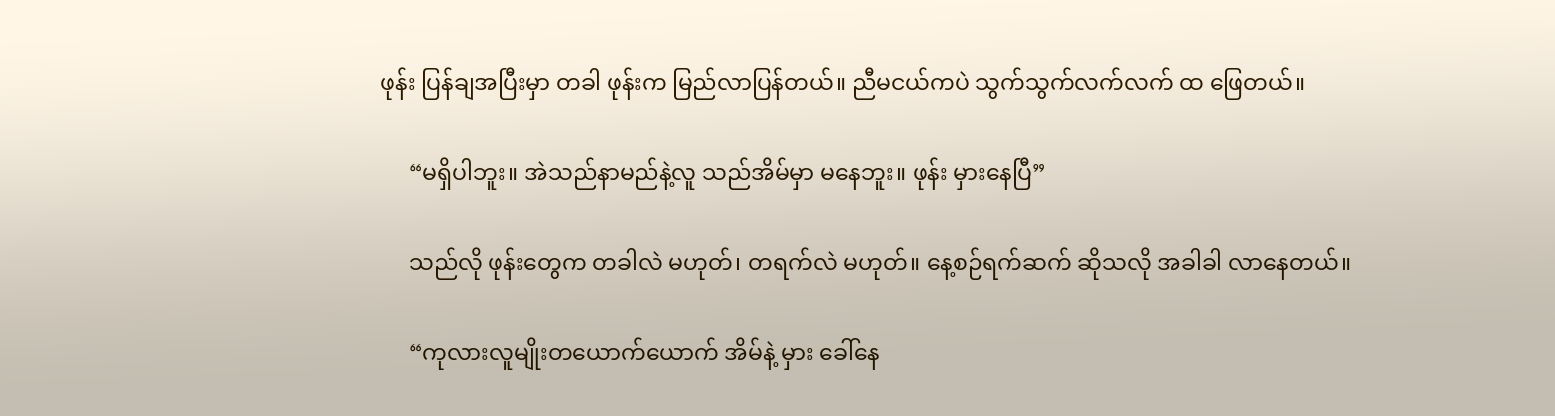ဖုန်း ပြန်ချအပြီးမှာ တခါ ဖုန်းက မြည်လာပြန်တယ်။ ညီမငယ်ကပဲ သွက်သွက်လက်လက် ထ ဖြေတယ်။

     “မရှိပါဘူး။ အဲသည်နာမည်နဲ့လူ သည်အိမ်မှာ မနေဘူး။ ဖုန်း မှားနေပြီ”

     သည်လို ဖုန်းတွေက တခါလဲ မဟုတ်၊ တရက်လဲ မဟုတ်။ နေ့စဉ်ရက်ဆက် ဆိုသလို အခါခါ လာနေတယ်။

     “ကုလားလူမျိုးတယောက်ယောက် အိမ်နဲ့ မှား ခေါ်နေ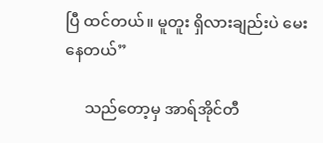ပြီ ထင်တယ်။ မူတူး ရှိလားချည်းပဲ မေးနေတယ်”

     သည်တော့မှ အာရ်အိုင်တီ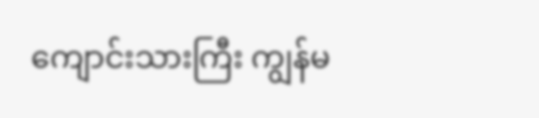ကျောင်းသားကြီး ကျွန်မ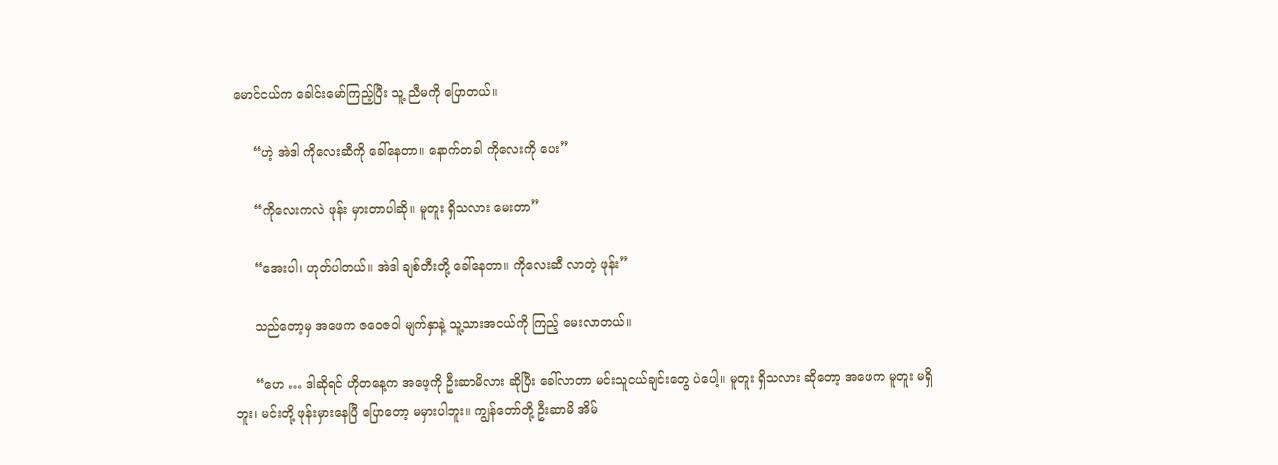မောင်ငယ်က ခေါင်းမော်ကြည့်ပြီး သူ့ ညီမကို ပြောတယ်။

     “ဟဲ့ အဲဒါ ကိုလေးဆီကို ခေါ်နေတာ။ နောက်တခါ ကိုလေးကို ပေး”

     “ကိုလေးကလဲ ဖုန်း မှားတာပါဆို။ မူတူး ရှိသလား မေးတာ”

     “အေးပါ၊ ဟုတ်ပါတယ်။ အဲဒါ ချစ်တီးတို့ ခေါ်နေတာ။ ကိုလေးဆီ လာတဲ့ ဖုန်း”

     သည်တော့မှ အဖေက ဇဝေဇဝါ မျက်နှာနဲ့ သူ့သားအငယ်ကို ကြည့် မေးလာတယ်။

     “ဟေ … ဒါဆိုရင် ဟိုတနေ့က အဖေ့ကို ဦးဆာမိလား ဆိုပြီး ခေါ်လာတာ မင်းသူငယ်ချင်းတွေ ပဲပေါ့။ မူတူး ရှိသလား ဆိုတော့ အဖေက မူတူး မရှိဘူး၊ မင်းတို့ ဖုန်းမှားနေပြီ ပြောတော့ မမှားပါဘူး။ ကျွန်တော်တို့ ဦးဆာမိ အိမ်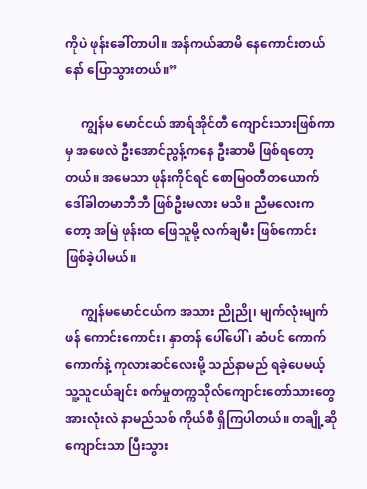ကိုပဲ ဖုန်းခေါ်တာပါ။ အန်ကယ်ဆာမိ နေကောင်းတယ်နော် ပြောသွားတယ်။”

     ကျွန်မ မောင်ငယ် အာရ်အိုင်တီ ကျောင်းသားဖြစ်ကာမှ အဖေလဲ ဦးအောင်ညွန့်ကနေ ဦးဆာမိ ဖြစ်ရတော့တယ်။ အမေသာ ဖုန်းကိုင်ရင် စောမြဝတီတယောက် ဒေါ်ခါတမာဘီဘီ ဖြစ်ဦးမလား မသိ။ ညီမလေးကတော့ အမြဲ ဖုန်းထ ဖြေသူမို့ လက်ချမီး ဖြစ်ကောင်း ဖြစ်ခဲ့ပါမယ်။

     ကျွန်မမောင်ငယ်က အသား ညိုညို၊ မျက်လုံးမျက်ဖန် ကောင်းကောင်း၊ နှာတန် ပေါ်ပေါ် ၊ ဆံပင် ကောက်ကောက်နဲ့ ကုလားဆင်လေးမို့ သည်နာမည် ရခဲ့ပေမယ့် သူ့သူငယ်ချင်း စက်မှုတက္ကသိုလ်ကျောင်းတော်သားတွေ အားလုံးလဲ နာမည်သစ် ကိုယ်စီ ရှိကြပါတယ်။ တချို့ဆို ကျောင်းသာ ပြီးသွား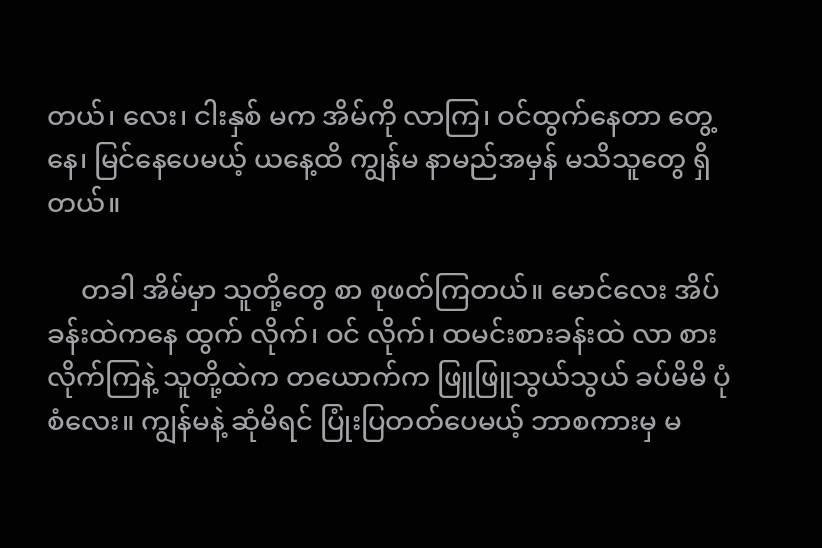တယ်၊ လေး၊ ငါးနှစ် မက အိမ်ကို လာကြ၊ ဝင်ထွက်နေတာ တွေ့နေ၊ မြင်နေပေမယ့် ယနေ့ထိ ကျွန်မ နာမည်အမှန် မသိသူတွေ ရှိတယ်။

     တခါ အိမ်မှာ သူတို့တွေ စာ စုဖတ်ကြတယ်။ မောင်လေး အိပ်ခန်းထဲကနေ ထွက် လိုက်၊ ဝင် လိုက်၊ ထမင်းစားခန်းထဲ လာ စားလိုက်ကြနဲ့ သူတို့ထဲက တယောက်က ဖြူဖြူသွယ်သွယ် ခပ်မိမိ ပုံစံလေး။ ကျွန်မနဲ့ ဆုံမိရင် ပြုံးပြတတ်ပေမယ့် ဘာစကားမှ မ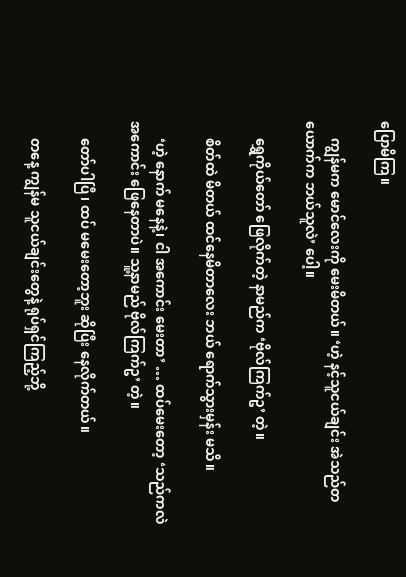ပြောမိကြ။

     ကျွန်မက မောင်လေးကို မေးမိတယ်။ ‘ဟဲ့ နင့်သူငယ်ချင်း အဲသည်တယောက်က ဘယ်သူလဲ’ ပေါ့။

     ရွှေကိုယ်တော် ဖြေလိုက်တဲ့ နာမည်က ‘ဗိုလ်ကြက်ဥ’ တဲ့။

     စိတ်ထဲ မိတယ် ထင်နေမိတာလေး ဘယ် ရောက်သွားမှန်း မသိ။

     ‘ဟဲ့ နောက် မနေနဲ့၊ ငါ အကောင်း မေးတာ’ … ထပ်မေးတော့ ‘သည်ကလဲ အကောင်း ဖြေနေတာပဲ။ သူ့နာမည် ဗိုလ်ကြက်ဥ’ တဲ့။

     တော်ပါပြီ၊ ထပ် မမေးတော့ဘူး ဆိုပြီး နေလိုက်တယ်။

     တနေ့ ကျွန်မ သူငယ်ချင်းတွေနဲ့ ရုပ်ရှင်ကြည့်ဘို့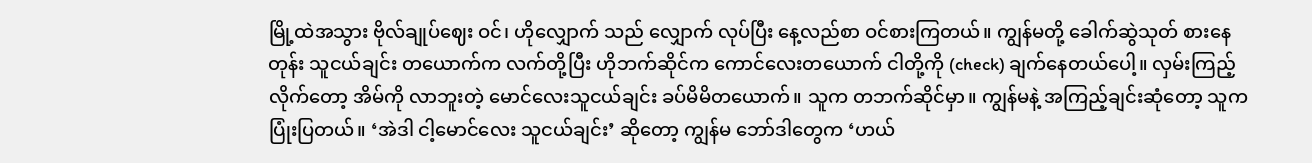မြို့ထဲအသွား ဗိုလ်ချုပ်ဈေး ဝင်၊ ဟိုလျှောက် သည် လျှောက် လုပ်ပြီး နေ့လည်စာ ဝင်စားကြတယ်။ ကျွန်မတို့ ခေါက်ဆွဲသုတ် စားနေတုန်း သူငယ်ချင်း တယောက်က လက်တို့ပြီး ဟိုဘက်ဆိုင်က ကောင်လေးတယောက် ငါတို့ကို (check) ချက်နေတယ်ပေါ့။ လှမ်းကြည့်လိုက်တော့ အိမ်ကို လာဘူးတဲ့ မောင်လေးသူငယ်ချင်း ခပ်မိမိတယောက်။ သူက တဘက်ဆိုင်မှာ။ ကျွန်မနဲ့ အကြည့်ချင်းဆုံတော့ သူက ပြုံးပြတယ်။ ‘အဲဒါ ငါ့မောင်လေး သူငယ်ချင်း’ ဆိုတော့ ကျွန်မ ဘော်ဒါတွေက ‘ဟယ်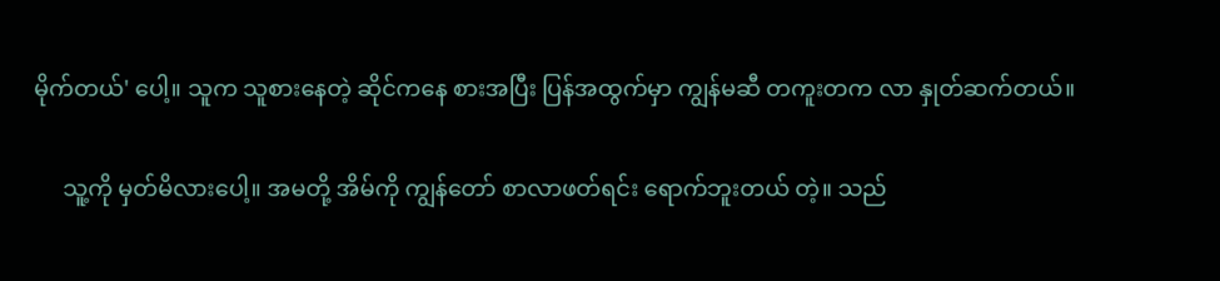မိုက်တယ်' ပေါ့။ သူက သူစားနေတဲ့ ဆိုင်ကနေ စားအပြီး ပြန်အထွက်မှာ ကျွန်မဆီ တကူးတက လာ နှုတ်ဆက်တယ်။

     သူ့ကို မှတ်မိလားပေါ့။ အမတို့ အိမ်ကို ကျွန်တော် စာလာဖတ်ရင်း ရောက်ဘူးတယ် တဲ့။ သည်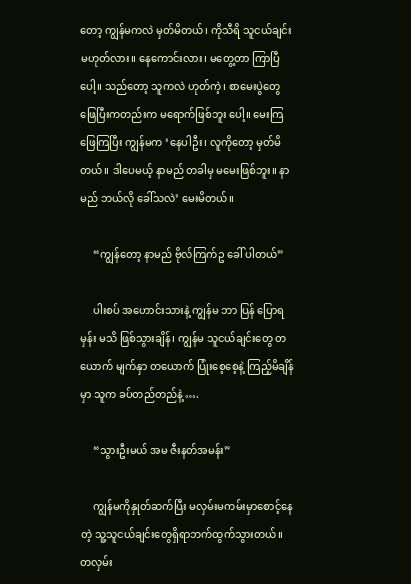တော့ ကျွန်မကလဲ မှတ်မိတယ်၊ ကိုသီရိ သူငယ်ချင်း မဟုတ်လား။ နေကောင်းလား၊ မတွေ့တာ ကြာပြီပေါ့။ သည်တော့ သူကလဲ ဟုတ်ကဲ့၊ စာမေးပွဲတွေ ဖြေပြီးကတည်းက မရောက်ဖြစ်ဘူး ပေါ့။ မေးကြ ဖြေကြပြီး ကျွန်မက ‘နေပါဦး၊ လူကိုတော့ မှတ်မိတယ်။ ဒါပေမယ့် နာမည် တခါမှ မမေးဖြစ်ဘူး။ နာမည် ဘယ်လို ခေါ်သလဲ’ မေးမိတယ်။

     “ကျွန်တော့ နာမည် ဗိုလ်ကြက်ဥ ခေါ် ပါတယ်”

     ပါးစပ် အဟောင်းသားနဲ့ ကျွန်မ ဘာ ပြန် ပြောရမှန်း မသိ ဖြစ်သွားချိန်၊ ကျွန်မ သူငယ်ချင်းတွေ တယောက် မျက်နှာ တယောက် ပြုံးစေ့စေ့နဲ့ ကြည့်မိချိန်မှာ သူက ခပ်တည်တည်နဲ့ ….

     “သွားဦးမယ် အမ ဇီးနတ်အမန်း”

     ကျွန်မကိုနှုတ်ဆက်ပြီး မလှမ်းမကမ်းမှာစောင့်နေတဲ့ သူ့သူငယ်ချင်းတွေရှိရာဘက်ထွက်သွားတယ်။ တလှမ်း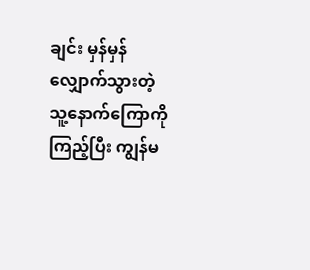ချင်း မှန်မှန် လျှောက်သွားတဲ့ သူ့နောက်ကြောကို ကြည့်ပြီး ကျွန်မ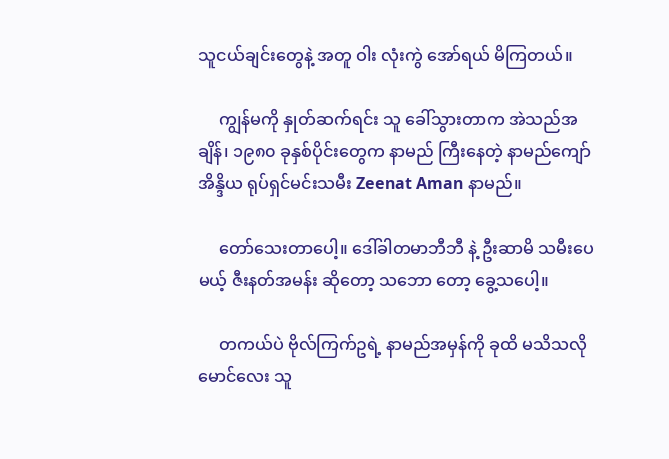သူငယ်ချင်းတွေနဲ့ အတူ ဝါး လုံးကွဲ အော်ရယ် မိကြတယ်။

     ကျွန်မကို နှုတ်ဆက်ရင်း သူ ခေါ်သွားတာက အဲသည်အချိန်၊ ၁၉၈၀ ခုနှစ်ပိုင်းတွေက နာမည် ကြီးနေတဲ့ နာမည်ကျော် အိန္ဒိယ ရုပ်ရှင်မင်းသမီး Zeenat Aman နာမည်။

     တော်သေးတာပေါ့။ ဒေါ်ခါတမာဘီဘီ နဲ့ ဦးဆာမိ သမီးပေမယ့် ဇီးနတ်အမန်း ဆိုတော့ သဘော တော့ ခွေ့သပေါ့။

     တကယ်ပဲ ဗိုလ်ကြက်ဥရဲ့ နာမည်အမှန်ကို ခုထိ မသိသလို မောင်လေး သူ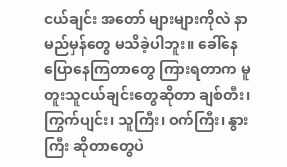ငယ်ချင်း အတော် များများကိုလဲ နာမည်မှန်တွေ မသိခဲ့ပါဘူး။ ခေါ်နေ ပြောနေကြတာတွေ ကြားရတာက မူတူးသူငယ်ချင်းတွေဆိုတာ ချစ်တီး၊ ကြွက်ပျင်း၊ သူကြီး၊ ဝက်ကြီး၊ နွားကြီး ဆိုတာတွေပဲ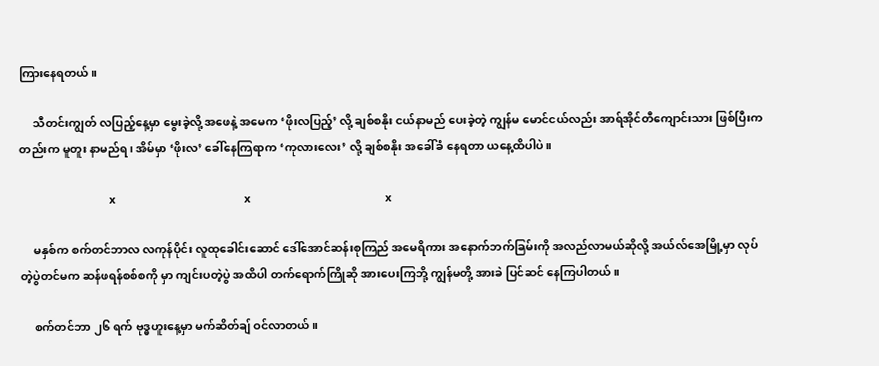ကြားနေရတယ်။

     သီတင်းကျွတ် လပြည့်နေ့မှာ မွေးခဲ့လို့ အဖေနဲ့ အမေက ‘ဖိုးလပြည့်’ လို့ ချစ်စနိုး ငယ်နာမည် ပေးခဲ့တဲ့ ကျွန်မ မောင်ငယ်လည်း အာရ်အိုင်တီကျောင်းသား ဖြစ်ပြီးကတည်းက မူတူး နာမည်ရ၊ အိမ်မှာ ‘ဖိုးလ’ ခေါ်နေကြရာက ‘ကုလားလေး’ လို့ ချစ်စနိုး အခေါ်ခံ နေရတာ ယနေ့ထိပါပဲ။

                              x                                           x                                             x

     မနှစ်က စက်တင်ဘာလ လကုန်ပိုင်း လူထုခေါင်းဆောင် ဒေါ်အောင်ဆန်းစုကြည် အမေရိကား အနောက်ဘက်ခြမ်းကို အလည်လာမယ်ဆိုလို့ အယ်လ်အေမြို့မှာ လုပ်တဲ့ပွဲတင်မက ဆန်ဖရန်စစ်စကို မှာ ကျင်းပတဲ့ပွဲ အထိပါ တက်ရောက်ကြိုဆို အားပေးကြဘို့ ကျွန်မတို့ အားခဲ ပြင်ဆင် နေကြပါတယ်။

     စက်တင်ဘာ ၂၆ ရက် ဗုဒ္ဓဟူးနေ့မှာ မက်ဆိတ်ချ် ဝင်လာတယ်။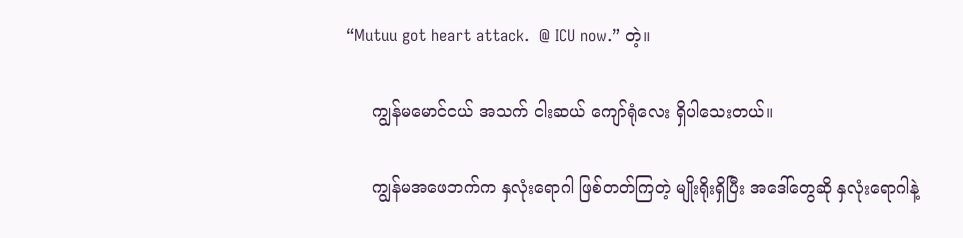“Mutuu got heart attack.  @ ICU now.” တဲ့။

     ကျွန်မမောင်ငယ် အသက် ငါးဆယ် ကျော်ရုံလေး ရှိပါသေးတယ်။

     ကျွန်မအဖေဘက်က နှလုံးရောဂါ ဖြစ်တတ်ကြတဲ့ မျိုးရိုးရှိပြီး အဒေါ်တွေဆို နှလုံးရောဂါနဲ့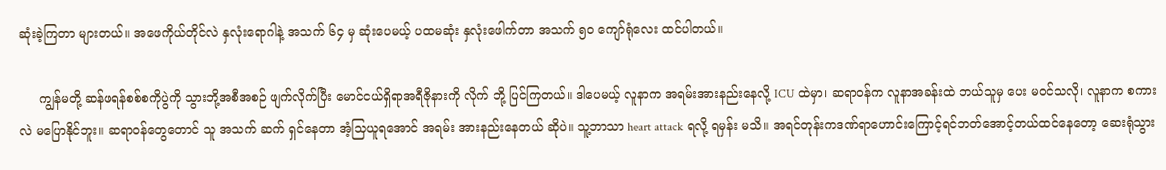ဆုံးခဲ့ကြတာ များတယ်။ အဖေကိုယ်တိုင်လဲ နှလုံးရောဂါနဲ့ အသက် ၆၄ မှ ဆုံးပေမယ့် ပထမဆုံး နှလုံးဖေါက်တာ အသက် ၅၀ ကျော်ရုံလေး ထင်ပါတယ်။

     ကျွန်မတို့ ဆန်ဖရန်စစ်စကိုပွဲကို သွားဘို့အစီအစဉ် ဖျက်လိုက်ပြီး မောင်ငယ်ရှိရာအရီဇိုနားကို လိုက် ဘို့ ပြင်ကြတယ်။ ဒါပေမယ့် လူနာက အရမ်းအားနည်းနေလို့ ICU ထဲမှာ၊ ဆရာဝန်က လူနာအခန်းထဲ ဘယ်သူမှ ပေး မဝင်သလို၊ လူနာက စကားလဲ မပြောနိုင်ဘူး။ ဆရာဝန်တွေတောင် သူ အသက် ဆက် ရှင်နေတာ အံ့သြယူရအောင် အရမ်း အားနည်းနေတယ် ဆိုပဲ။ သူ့ဘာသာ heart attack ရလို့ ရမှန်း မသိ။ အရင်တုန်းကဒဏ်ရာဟောင်းကြောင့်ရင်ဘတ်အောင့်တယ်ထင်နေတော့ ဆေးရုံသွား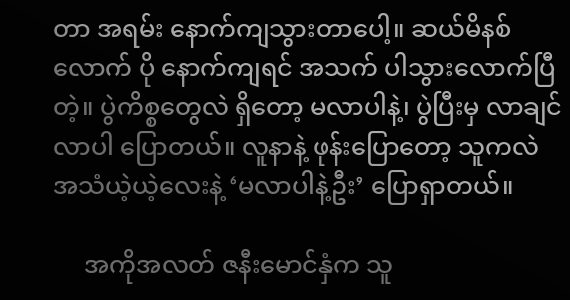တာ အရမ်း နောက်ကျသွားတာပေါ့။ ဆယ်မိနစ်လောက် ပို နောက်ကျရင် အသက် ပါသွားလောက်ပြီ တဲ့။ ပွဲကိစ္စတွေလဲ ရှိတော့ မလာပါနဲ့၊ ပွဲပြီးမှ လာချင် လာပါ ပြောတယ်။ လူနာနဲ့ ဖုန်းပြောတော့ သူကလဲ အသံယဲ့ယဲ့လေးနဲ့ ‘မလာပါနဲ့ဦး’ ပြောရှာတယ်။

     အကိုအလတ် ဇနီးမောင်နှံက သူ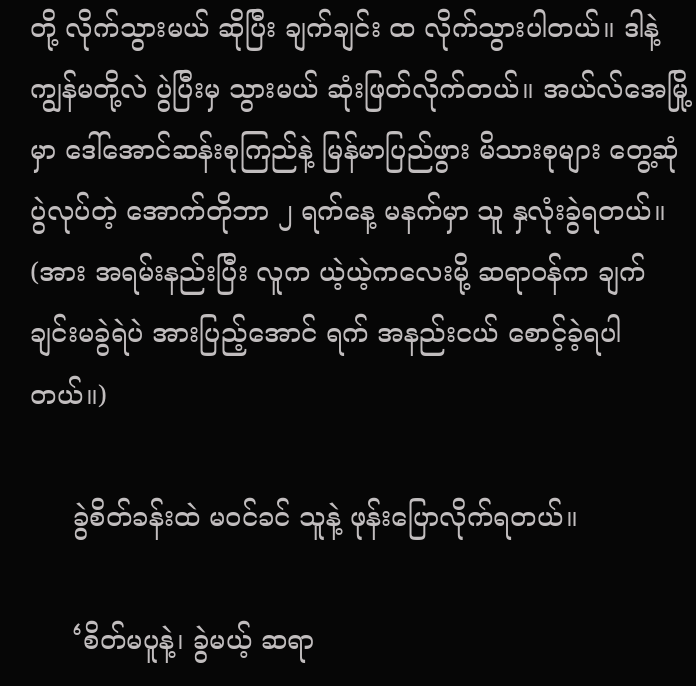တို့ လိုက်သွားမယ် ဆိုပြီး ချက်ချင်း ထ လိုက်သွားပါတယ်။ ဒါနဲ့ ကျွန်မတို့လဲ ပွဲပြီးမှ သွားမယ် ဆုံးဖြတ်လိုက်တယ်။ အယ်လ်အေမြို့မှာ ဒေါ်အောင်ဆန်းစုကြည်နဲ့ မြန်မာပြည်ဖွား မိသားစုများ တွေ့ဆုံပွဲလုပ်တဲ့ အောက်တိုဘာ ၂ ရက်နေ့ မနက်မှာ သူ နှလုံးခွဲရတယ်။ (အား အရမ်းနည်းပြီး လူက ယဲ့ယဲ့ကလေးမို့ ဆရာဝန်က ချက်ချင်းမခွဲရဲပဲ အားပြည့်အောင် ရက် အနည်းငယ် စောင့်ခဲ့ရပါတယ်။)

     ခွဲစိတ်ခန်းထဲ မဝင်ခင် သူနဲ့ ဖုန်းပြောလိုက်ရတယ်။

     ‘စိတ်မပူနဲ့၊ ခွဲမယ့် ဆရာ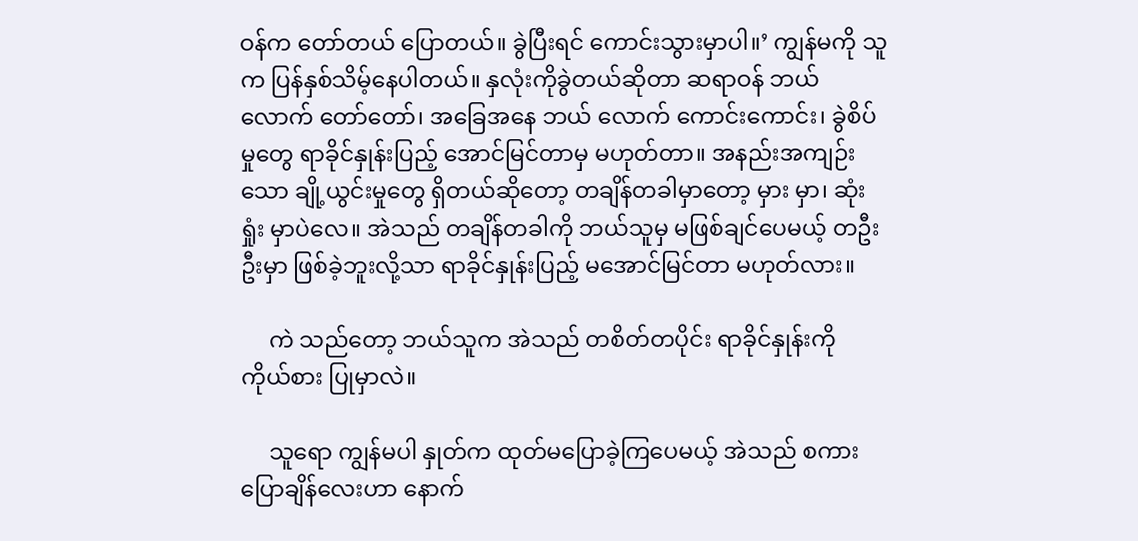ဝန်က တော်တယ် ပြောတယ်။ ခွဲပြီးရင် ကောင်းသွားမှာပါ။’ ကျွန်မကို သူက ပြန်နှစ်သိမ့်နေပါတယ်။ နှလုံးကိုခွဲတယ်ဆိုတာ ဆရာဝန် ဘယ်လောက် တော်တော်၊ အခြေအနေ ဘယ် လောက် ကောင်းကောင်း၊ ခွဲစိပ်မှုတွေ ရာခိုင်နှုန်းပြည့် အောင်မြင်တာမှ မဟုတ်တာ။ အနည်းအကျဉ်းသော ချို့ယွင်းမှုတွေ ရှိတယ်ဆိုတော့ တချိန်တခါမှာတော့ မှား မှာ၊ ဆုံးရှုံး မှာပဲလေ။ အဲသည် တချိန်တခါကို ဘယ်သူမှ မဖြစ်ချင်ပေမယ့် တဦးဦးမှာ ဖြစ်ခဲ့ဘူးလို့သာ ရာခိုင်နှုန်းပြည့် မအောင်မြင်တာ မဟုတ်လား။

     ကဲ သည်တော့ ဘယ်သူက အဲသည် တစိတ်တပိုင်း ရာခိုင်နှုန်းကို ကိုယ်စား ပြုမှာလဲ။

     သူရော ကျွန်မပါ နှုတ်က ထုတ်မပြောခဲ့ကြပေမယ့် အဲသည် စကားပြောချိန်လေးဟာ နောက်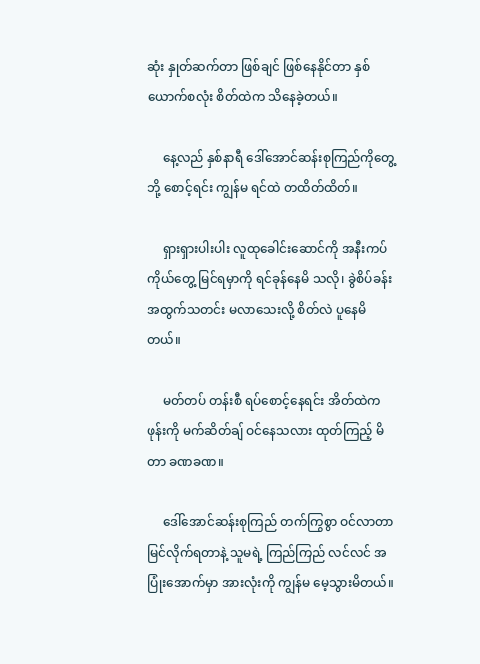ဆုံး နှုတ်ဆက်တာ ဖြစ်ချင် ဖြစ်နေနိုင်တာ နှစ်ယောက်စလုံး စိတ်ထဲက သိနေခဲ့တယ်။

     နေ့လည် နှစ်နာရီ ဒေါ်အောင်ဆန်းစုကြည်ကိုတွေ့ဘို့ စောင့်ရင်း ကျွန်မ ရင်ထဲ တထိတ်ထိတ်။

     ရှားရှားပါးပါး လူထုခေါင်းဆောင်ကို အနီးကပ် ကိုယ်တွေ့ မြင်ရမှာကို ရင်ခုန်နေမိ သလို၊ ခွဲစိပ်ခန်း အထွက်သတင်း မလာသေးလို့ စိတ်လဲ ပူနေမိတယ်။

     မတ်တပ် တန်းစီ ရပ်စောင့်နေရင်း အိတ်ထဲကဖုန်းကို မက်ဆိတ်ချ် ဝင်နေသလား ထုတ်ကြည့် မိတာ ခဏခဏ။

     ဒေါ်အောင်ဆန်းစုကြည် တက်ကြွစွာ ဝင်လာတာ မြင်လိုက်ရတာနဲ့ သူမရဲ့ ကြည်ကြည် လင်လင် အပြုံးအောက်မှာ အားလုံးကို ကျွန်မ မေ့သွားမိတယ်။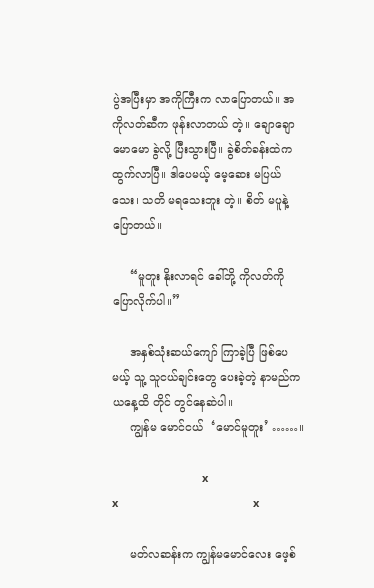ပွဲအပြီးမှာ အကိုကြီးက လာပြောတယ်။ အကိုလတ်ဆီက ဖုန်းလာတယ် တဲ့။ ချောချော မောမော ခွဲလို့ ပြီးသွားပြီ။ ခွဲစိတ်ခန်းထဲက ထွက်လာပြီ။ ဒါပေမယ့် မေ့ဆေး မပြယ်သေး၊ သတိ မရသေးဘူး တဲ့။ စိတ် မပူနဲ့ ပြောတယ်။

     “မူတူး နိုးလာရင် ခေါ်ဘို့ ကိုလတ်ကို ပြောလိုက်ပါ။”

     အနှစ်သုံးဆယ်ကျော် ကြာခဲ့ပြီ ဖြစ်ပေမယ့် သူ့ သူငယ်ချင်းတွေ ပေးခဲ့တဲ့ နာမည်က ယနေ့ထိ တိုင် တွင်နေဆဲပါ။
     ကျွန်မ မောင်ငယ်  ‘မောင်မူတူး’ ……။

                              x                                            x                                             x

     မတ်လဆန်းက ကျွန်မမောင်လေး ဖေ့စ်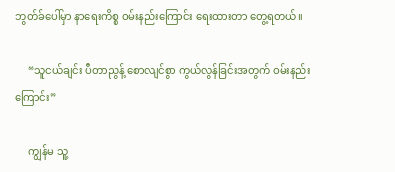ဘွတ်ခ်ပေါ်မှာ နာရေးကိစ္စ ဝမ်းနည်းကြောင်း ရေးထားတာ တွေ့ရတယ်။

     “သူငယ်ချင်း ပီတာညွန့် စောလျင်စွာ ကွယ်လွန်ခြင်းအတွက် ဝမ်းနည်းကြောင်း”

     ကျွန်မ သူ့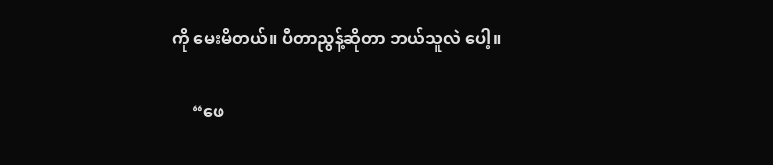ကို မေးမိတယ်။ ပီတာညွန့်ဆိုတာ ဘယ်သူလဲ ပေါ့။

     “ဖေ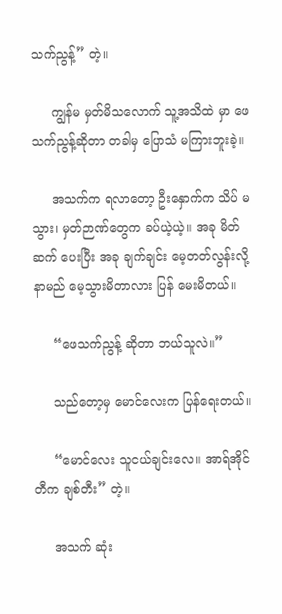သက်ညွန့်” တဲ့။

     ကျွန်မ မှတ်မိသလောက် သူ့အသိထဲ မှာ ဖေသက်ညွန့်ဆိုတာ တခါမှ ပြောသံ မကြားဘူးခဲ့။

     အသက်က ရလာတော့ ဦးနှောက်က သိပ် မသွား၊ မှတ်ဉာဏ်တွေက ခပ်ယဲ့ယဲ့။ အခု မိတ်ဆက် ပေးပြီး အခု ချက်ချင်း မေ့တတ်လွန်းလို့ နာမည် မေ့သွားမိတာလား ပြန် မေးမိတယ်။

     “ဖေသက်ညွန့် ဆိုတာ ဘယ်သူလဲ။”

     သည်တော့မှ မောင်လေးက ပြန်ရေးတယ်။

     “မောင်လေး သူငယ်ချင်းလေ။ အာရ်အိုင်တီက ချစ်တီး” တဲ့။

     အသက် ဆုံး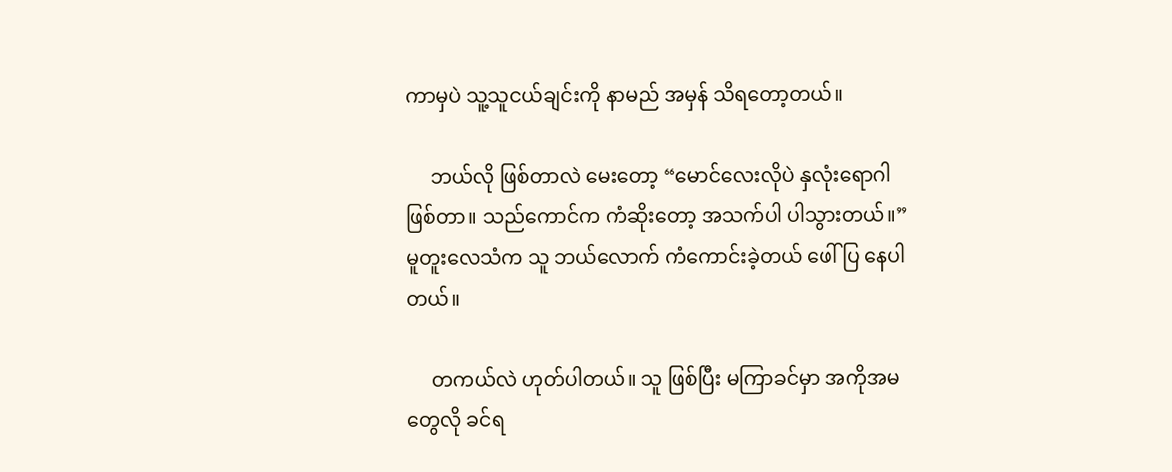ကာမှပဲ သူ့သူငယ်ချင်းကို နာမည် အမှန် သိရတော့တယ်။

     ဘယ်လို ဖြစ်တာလဲ မေးတော့ “မောင်လေးလိုပဲ နှလုံးရောဂါ ဖြစ်တာ။ သည်ကောင်က ကံဆိုးတော့ အသက်ပါ ပါသွားတယ်။”  မူတူးလေသံက သူ ဘယ်လောက် ကံကောင်းခဲ့တယ် ဖေါ်ပြ နေပါတယ်။

     တကယ်လဲ ဟုတ်ပါတယ်။ သူ ဖြစ်ပြီး မကြာခင်မှာ အကိုအမတွေလို ခင်ရ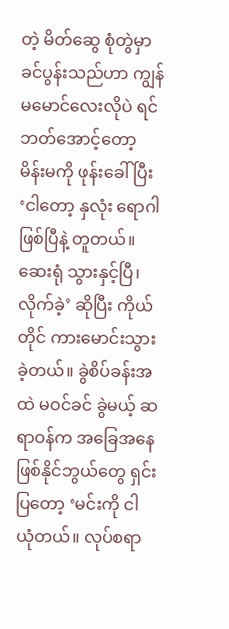တဲ့ မိတ်ဆွေ စုံတွဲမှာ ခင်ပွန်းသည်ဟာ ကျွန်မမောင်လေးလိုပဲ ရင်ဘတ်အောင့်တော့ မိန်းမကို ဖုန်းခေါ်ပြီး ‘ငါတော့ နှလုံး ရောဂါ ဖြစ်ပြီနဲ့ တူတယ်။ ဆေးရုံ သွားနှင့်ပြီ၊ လိုက်ခဲ့’ ဆိုပြီး ကိုယ်တိုင် ကားမောင်းသွားခဲ့တယ်။ ခွဲစိပ်ခန်းအထဲ မဝင်ခင် ခွဲမယ့် ဆရာဝန်က အခြေအနေ ဖြစ်နိုင်ဘွယ်တွေ ရှင်းပြတော့ ‘မင်းကို ငါ ယုံတယ်။ လုပ်စရာ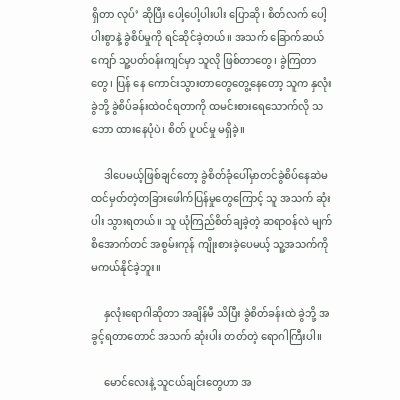ရှိတာ လုပ်’ ဆိုပြီး ပေါ့ပေါ့ပါးပါး ပြောဆို၊ စိတ်လက် ပေါ့ပါးစွာနဲ့ ခွဲစိပ်မှုကို ရင်ဆိုင်ခဲ့တယ်။ အသက် ခြောက်ဆယ်ကျော် သူ့ပတ်ဝန်းကျင်မှာ သူလို ဖြစ်တာတွေ၊ ခွဲကြတာတွေ၊ ပြန် နေ ကောင်းသွားတာတွေတွေ့နေတော့ သူက နှလုံးခွဲဘို့ ခွဲစိပ်ခန်းထဲဝင်ရတာကို ထမင်းစားရေသောက်လို သဘော ထားနေပုံပဲ၊ စိတ် ပူပင်မှု မရှိခဲ့။

     ဒါပေမယ့်ဖြစ်ချင်တော့ ခွဲစိတ်ခုံပေါ်မှာတင်ခွဲစိပ်နေဆဲမထင်မှတ်တဲ့တခြားဖေါက်ပြန်မှုတွေကြောင့် သူ အသက် ဆုံးပါး သွားရတယ်။ သူ ယုံကြည်စိတ်ချခဲ့တဲ့ ဆရာဝန်လဲ မျက်စိအောက်တင် အစွမ်းကုန် ကျိုးစားခဲ့ပေမယ့် သူ့အသက်ကို မကယ်နိုင်ခဲ့ဘူး။

     နှလုံးရောဂါဆိုတာ အချိန်မီ သိပြီး ခွဲစိတ်ခန်းထဲ ခွဲဘို့ အခွင့်ရတာတောင် အသက် ဆုံးပါး တတ်တဲ့ ရောဂါကြီးပါ။

     မောင်လေးနဲ့ သူငယ်ချင်းတွေဟာ အ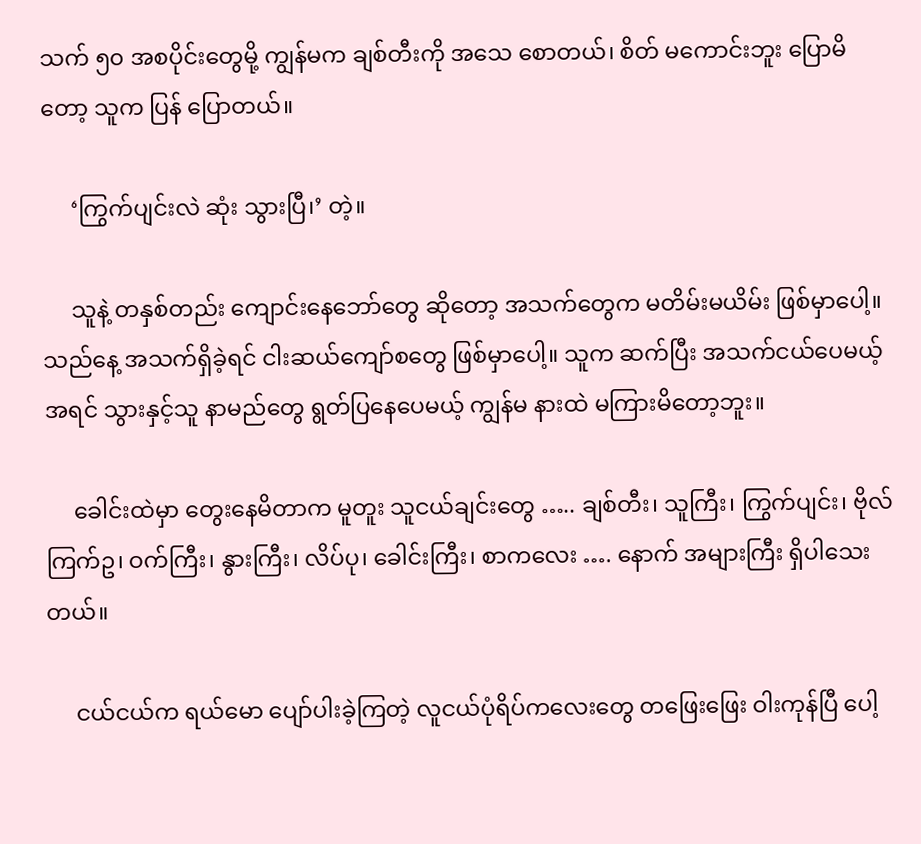သက် ၅၀ အစပိုင်းတွေမို့ ကျွန်မက ချစ်တီးကို အသေ စောတယ်၊ စိတ် မကောင်းဘူး ပြောမိတော့ သူက ပြန် ပြောတယ်။

     ‘ကြွက်ပျင်းလဲ ဆုံး သွားပြီ၊’ တဲ့။

     သူနဲ့ တနှစ်တည်း ကျောင်းနေဘော်တွေ ဆိုတော့ အသက်တွေက မတိမ်းမယိမ်း ဖြစ်မှာပေါ့။ သည်နေ့ အသက်ရှိခဲ့ရင် ငါးဆယ်ကျော်စတွေ ဖြစ်မှာပေါ့။ သူက ဆက်ပြီး အသက်ငယ်ပေမယ့် အရင် သွားနှင့်သူ နာမည်တွေ ရွတ်ပြနေပေမယ့် ကျွန်မ နားထဲ မကြားမိတော့ဘူး။

     ခေါင်းထဲမှာ တွေးနေမိတာက မူတူး သူငယ်ချင်းတွေ ….. ချစ်တီး၊ သူကြီး၊ ကြွက်ပျင်း၊ ဗိုလ်ကြက်ဥ၊ ဝက်ကြီး၊ နွားကြီး၊ လိပ်ပု၊ ခေါင်းကြီး၊ စာကလေး …. နောက် အများကြီး ရှိပါသေးတယ်။

     ငယ်ငယ်က ရယ်မော ပျော်ပါးခဲ့ကြတဲ့ လူငယ်ပုံရိပ်ကလေးတွေ တဖြေးဖြေး ဝါးကုန်ပြီ ပေါ့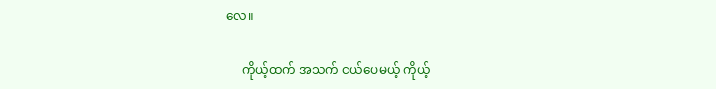လေ။

     ကိုယ့်ထက် အသက် ငယ်ပေမယ့် ကိုယ့်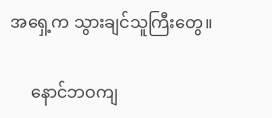အရှေ့က သွားချင်သူကြီးတွေ။

     နောင်ဘဝကျ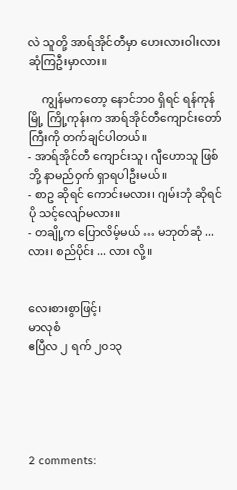လဲ သူတို့ အာရ်အိုင်တီမှာ ဟေးလားဝါးလား ဆုံကြဦးမှာလား။

     ကျွန်မကတော့ နောင်ဘ၀ ရှိရင် ရန်ကုန်မြို့ ကြို့ကုန်းက အာရ်အိုင်တီကျောင်းတော်ကြီးကို တက်ချင်ပါတယ်။
- အာရ်အိုင်တီ ကျောင်းသူ၊ ဂျီဟောသူ ဖြစ်ဘို့ နာမည်ဝှက် ရှာရပါဦးမယ်။
- စာဥ ဆိုရင် ကောင်းမလား၊ ဂျမ်းဘုံ ဆိုရင် ပို သင့်လျော်မလား။
- တချို့က ပြောလိမ့်မယ် … မဘုတ်ဆုံ ... လား၊ စည်ပိုင်း ... လား လို့။


လေးစားစွာဖြင့်၊
မာလုစံ
ဧပြီလ ၂ ရက် ၂၀၁၃





2 comments: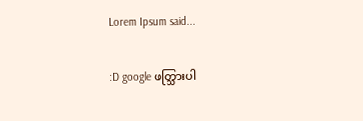Lorem Ipsum said...

:D google ဖတ္သြားပါ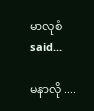မာလုစံ said...

မနာလို ....